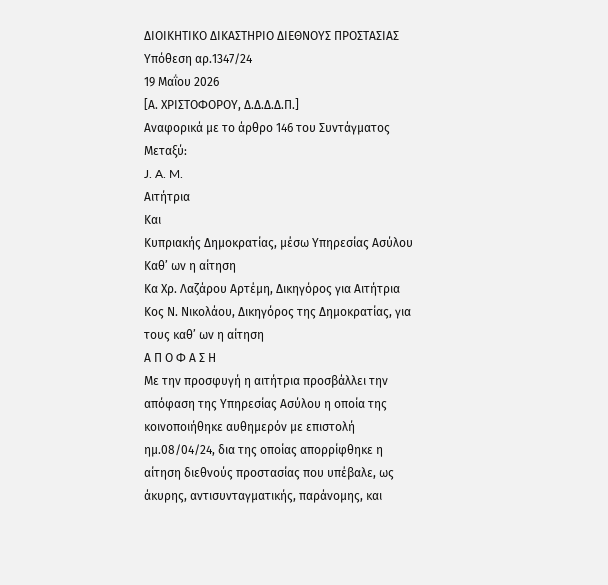ΔΙΟΙΚΗΤΙΚΟ ΔΙΚΑΣΤΗΡΙΟ ΔΙΕΘΝΟΥΣ ΠΡΟΣΤΑΣΙΑΣ
Υπόθεση αρ.1347/24
19 Μαΐου 2026
[Α. ΧΡΙΣΤΟΦΟΡΟΥ, Δ.Δ.Δ.Δ.Π.]
Αναφορικά με το άρθρο 146 του Συντάγματος
Μεταξύ:
J. A. M.
Αιτήτρια
Και
Κυπριακής Δημοκρατίας, μέσω Υπηρεσίας Ασύλου
Καθ’ ων η αίτηση
Κα Χρ. Λαζάρου Αρτέμη, Δικηγόρος για Αιτήτρια
Κος Ν. Νικολάου, Δικηγόρος της Δημοκρατίας, για τους καθ’ ων η αίτηση
Α Π Ο Φ Α Σ Η
Με την προσφυγή η αιτήτρια προσβάλλει την απόφαση της Υπηρεσίας Ασύλου η οποία της κοινοποιήθηκε αυθημερόν με επιστολή ημ.08/04/24, δια της οποίας απορρίφθηκε η αίτηση διεθνούς προστασίας που υπέβαλε, ως άκυρης, αντισυνταγματικής, παράνομης, και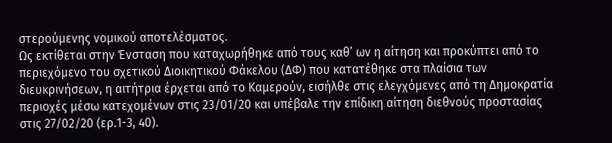στερούμενης νομικού αποτελέσματος.
Ως εκτίθεται στην Ένσταση που καταχωρήθηκε από τους καθ’ ων η αίτηση και προκύπτει από το περιεχόμενο του σχετικού Διοικητικού Φάκελου (ΔΦ) που κατατέθηκε στα πλαίσια των διευκρινήσεων, η αιτήτρια έρχεται από το Καμερούν, εισήλθε στις ελεγχόμενες από τη Δημοκρατία περιοχές μέσω κατεχομένων στις 23/01/20 και υπέβαλε την επίδικη αίτηση διεθνούς προστασίας στις 27/02/20 (ερ.1-3, 40).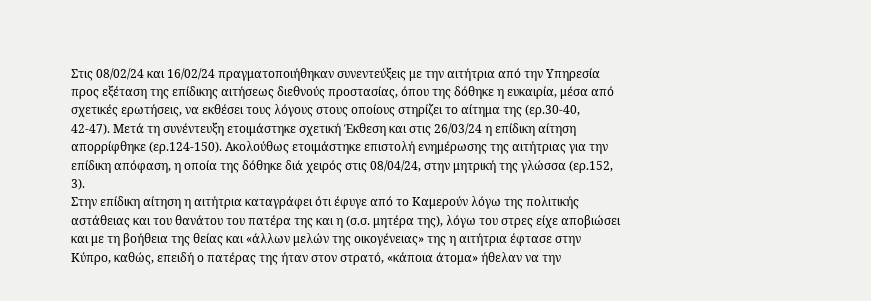Στις 08/02/24 και 16/02/24 πραγματοποιήθηκαν συνεντεύξεις με την αιτήτρια από την Υπηρεσία προς εξέταση της επίδικης αιτήσεως διεθνούς προστασίας, όπου της δόθηκε η ευκαιρία, μέσα από σχετικές ερωτήσεις, να εκθέσει τους λόγους στους οποίους στηρίζει το αίτημα της (ερ.30-40, 42-47). Μετά τη συνέντευξη ετοιμάστηκε σχετική Έκθεση και στις 26/03/24 η επίδικη αίτηση απορρίφθηκε (ερ.124-150). Ακολούθως ετοιμάστηκε επιστολή ενημέρωσης της αιτήτριας για την επίδικη απόφαση, η οποία της δόθηκε διά χειρός στις 08/04/24, στην μητρική της γλώσσα (ερ.152, 3).
Στην επίδικη αίτηση η αιτήτρια καταγράφει ότι έφυγε από το Καμερούν λόγω της πολιτικής αστάθειας και του θανάτου του πατέρα της και η (σ.σ. μητέρα της), λόγω του στρες είχε αποβιώσει και με τη βοήθεια της θείας και «άλλων μελών της οικογένειας» της η αιτήτρια έφτασε στην Κύπρο, καθώς, επειδή ο πατέρας της ήταν στον στρατό, «κάποια άτομα» ήθελαν να την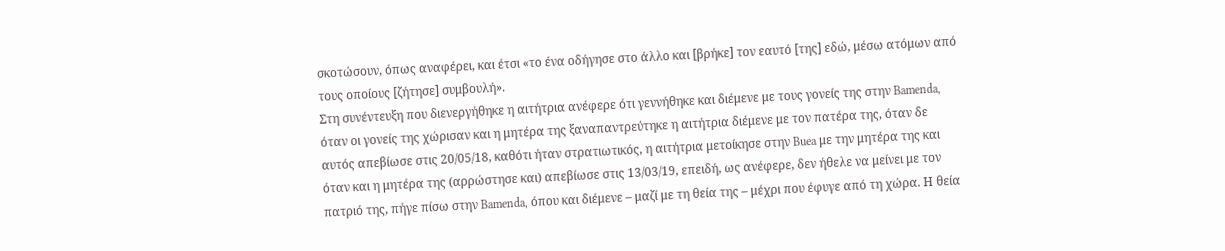σκοτώσουν, όπως αναφέρει, και έτσι «το ένα οδήγησε στο άλλο και [βρήκε] τον εαυτό [της] εδώ, μέσω ατόμων από τους οποίους [ζήτησε] συμβουλή».
Στη συνέντευξη που διενεργήθηκε η αιτήτρια ανέφερε ότι γεννήθηκε και διέμενε με τους γονείς της στην Bamenda, όταν οι γονείς της χώρισαν και η μητέρα της ξαναπαντρεύτηκε η αιτήτρια διέμενε με τον πατέρα της, όταν δε αυτός απεβίωσε στις 20/05/18, καθότι ήταν στρατιωτικός, η αιτήτρια μετοίκησε στην Buea με την μητέρα της και όταν και η μητέρα της (αρρώστησε και) απεβίωσε στις 13/03/19, επειδή, ως ανέφερε, δεν ήθελε να μείνει με τον πατριό της, πήγε πίσω στην Bamenda, όπου και διέμενε – μαζί με τη θεία της – μέχρι που έφυγε από τη χώρα. Η θεία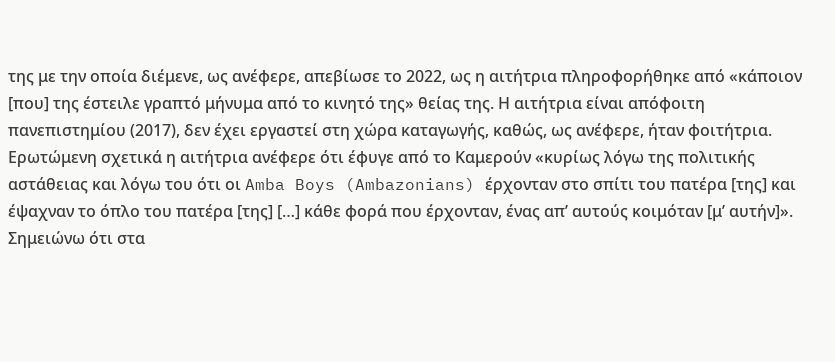της με την οποία διέμενε, ως ανέφερε, απεβίωσε το 2022, ως η αιτήτρια πληροφορήθηκε από «κάποιον [που] της έστειλε γραπτό μήνυμα από το κινητό της» θείας της. Η αιτήτρια είναι απόφοιτη πανεπιστημίου (2017), δεν έχει εργαστεί στη χώρα καταγωγής, καθώς, ως ανέφερε, ήταν φοιτήτρια.
Ερωτώμενη σχετικά η αιτήτρια ανέφερε ότι έφυγε από το Καμερούν «κυρίως λόγω της πολιτικής αστάθειας και λόγω του ότι οι Amba Boys (Ambazonians) έρχονταν στο σπίτι του πατέρα [της] και έψαχναν το όπλο του πατέρα [της] […] κάθε φορά που έρχονταν, ένας απ’ αυτούς κοιμόταν [μ’ αυτήν]». Σημειώνω ότι στα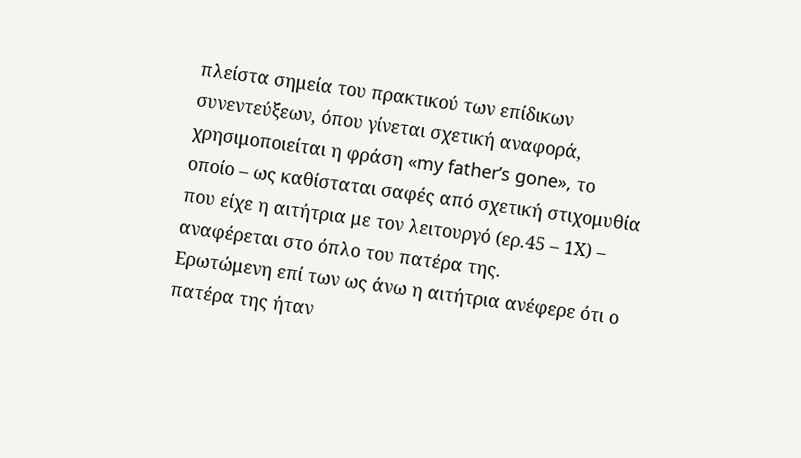πλείστα σημεία του πρακτικού των επίδικων συνεντεύξεων, όπου γίνεται σχετική αναφορά, χρησιμοποιείται η φράση «my father’s gone», το οποίο – ως καθίσταται σαφές από σχετική στιχομυθία που είχε η αιτήτρια με τον λειτουργό (ερ.45 – 1Χ) – αναφέρεται στο όπλο του πατέρα της.
Ερωτώμενη επί των ως άνω η αιτήτρια ανέφερε ότι ο πατέρα της ήταν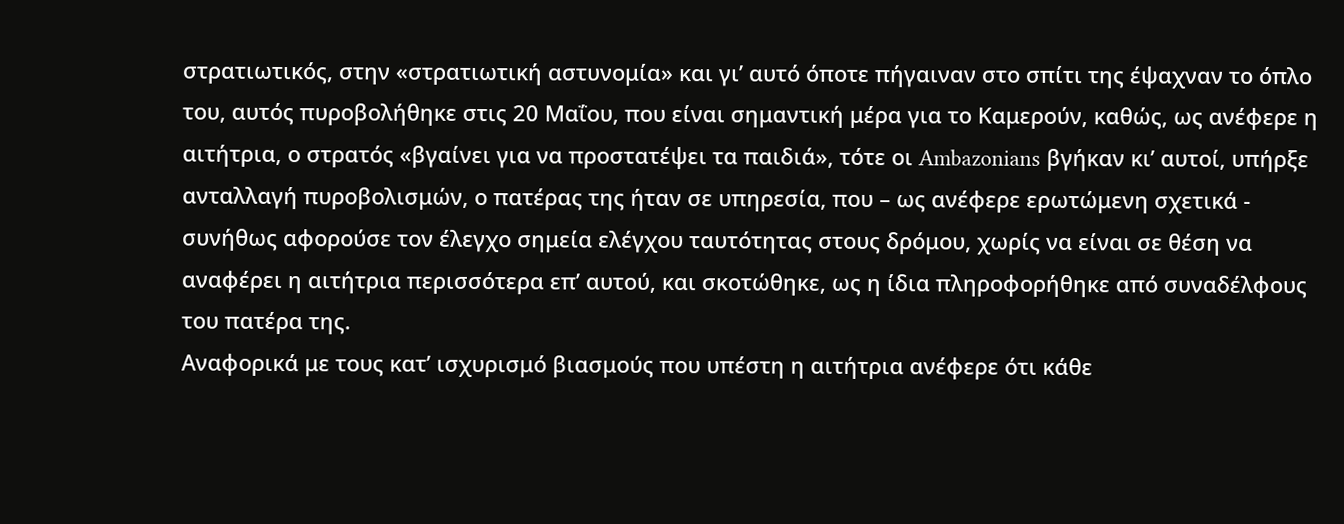στρατιωτικός, στην «στρατιωτική αστυνομία» και γι’ αυτό όποτε πήγαιναν στο σπίτι της έψαχναν το όπλο του, αυτός πυροβολήθηκε στις 20 Μαΐου, που είναι σημαντική μέρα για το Καμερούν, καθώς, ως ανέφερε η αιτήτρια, ο στρατός «βγαίνει για να προστατέψει τα παιδιά», τότε οι Ambazonians βγήκαν κι’ αυτοί, υπήρξε ανταλλαγή πυροβολισμών, ο πατέρας της ήταν σε υπηρεσία, που – ως ανέφερε ερωτώμενη σχετικά - συνήθως αφορούσε τον έλεγχο σημεία ελέγχου ταυτότητας στους δρόμου, χωρίς να είναι σε θέση να αναφέρει η αιτήτρια περισσότερα επ’ αυτού, και σκοτώθηκε, ως η ίδια πληροφορήθηκε από συναδέλφους του πατέρα της.
Αναφορικά με τους κατ’ ισχυρισμό βιασμούς που υπέστη η αιτήτρια ανέφερε ότι κάθε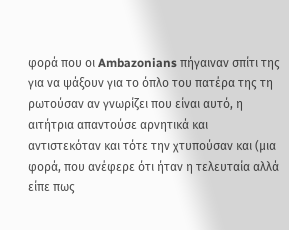φορά που οι Ambazonians πήγαιναν σπίτι της για να ψάξουν για το όπλο του πατέρα της τη ρωτούσαν αν γνωρίζει που είναι αυτό, η αιτήτρια απαντούσε αρνητικά και αντιστεκόταν και τότε την χτυπούσαν και (μια φορά, που ανέφερε ότι ήταν η τελευταία αλλά είπε πως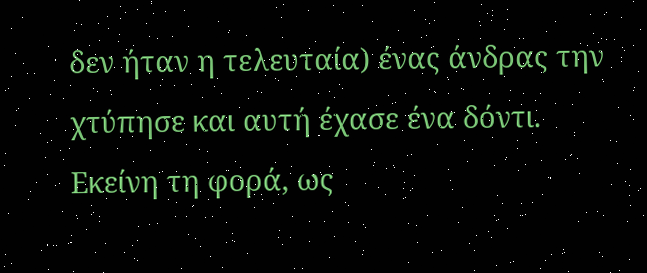δεν ήταν η τελευταία) ένας άνδρας την χτύπησε και αυτή έχασε ένα δόντι. Εκείνη τη φορά, ως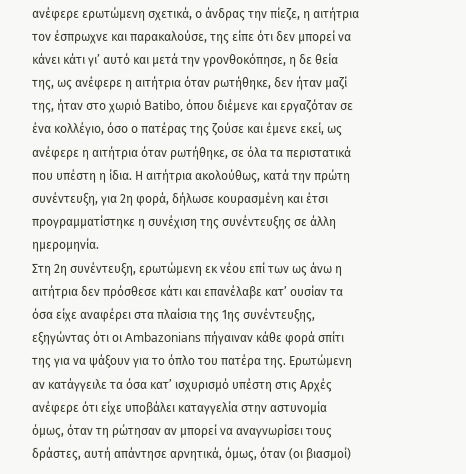ανέφερε ερωτώμενη σχετικά, ο άνδρας την πίεζε, η αιτήτρια τον έσπρωχνε και παρακαλούσε, της είπε ότι δεν μπορεί να κάνει κάτι γι’ αυτό και μετά την γρονθοκόπησε, η δε θεία της, ως ανέφερε η αιτήτρια όταν ρωτήθηκε, δεν ήταν μαζί της, ήταν στο χωριό Batibo, όπου διέμενε και εργαζόταν σε ένα κολλέγιο, όσο ο πατέρας της ζούσε και έμενε εκεί, ως ανέφερε η αιτήτρια όταν ρωτήθηκε, σε όλα τα περιστατικά που υπέστη η ίδια. Η αιτήτρια ακολούθως, κατά την πρώτη συνέντευξη, για 2η φορά, δήλωσε κουρασμένη και έτσι προγραμματίστηκε η συνέχιση της συνέντευξης σε άλλη ημερομηνία.
Στη 2η συνέντευξη, ερωτώμενη εκ νέου επί των ως άνω η αιτήτρια δεν πρόσθεσε κάτι και επανέλαβε κατ’ ουσίαν τα όσα είχε αναφέρει στα πλαίσια της 1ης συνέντευξης, εξηγώντας ότι οι Ambazonians πήγαιναν κάθε φορά σπίτι της για να ψάξουν για το όπλο του πατέρα της. Ερωτώμενη αν κατάγγειλε τα όσα κατ’ ισχυρισμό υπέστη στις Αρχές ανέφερε ότι είχε υποβάλει καταγγελία στην αστυνομία όμως, όταν τη ρώτησαν αν μπορεί να αναγνωρίσει τους δράστες, αυτή απάντησε αρνητικά, όμως, όταν (οι βιασμοί)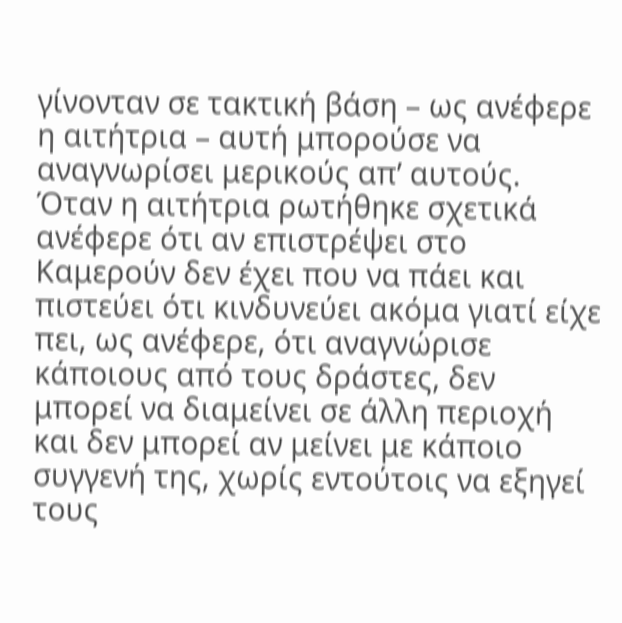γίνονταν σε τακτική βάση – ως ανέφερε η αιτήτρια – αυτή μπορούσε να αναγνωρίσει μερικούς απ’ αυτούς. Όταν η αιτήτρια ρωτήθηκε σχετικά ανέφερε ότι αν επιστρέψει στο Καμερούν δεν έχει που να πάει και πιστεύει ότι κινδυνεύει ακόμα γιατί είχε πει, ως ανέφερε, ότι αναγνώρισε κάποιους από τους δράστες, δεν μπορεί να διαμείνει σε άλλη περιοχή και δεν μπορεί αν μείνει με κάποιο συγγενή της, χωρίς εντούτοις να εξηγεί τους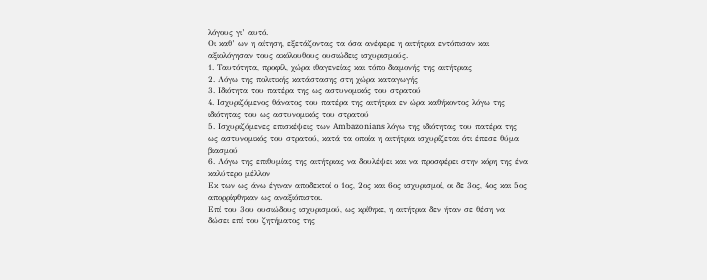λόγους γι’ αυτό.
Οι καθ’ ων η αίτηση, εξετάζοντας τα όσα ανέφερε η αιτήτρια εντόπισαν και αξιολόγησαν τους ακόλουθους ουσιώδεις ισχυρισμούς.
1. Ταυτότητα, προφίλ, χώρα ιθαγενείας και τόπο διαμονής της αιτήτριας
2. Λόγω της πολιτικής κατάστασης στη χώρα καταγωγής
3. Ιδιότητα του πατέρα της ως αστυνομικός του στρατού
4. Ισχυριζόμενος θάνατος του πατέρα της αιτήτρια εν ώρα καθήκοντος λόγω της ιδιότητας του ως αστυνομικός του στρατού
5. Ισχυριζόμενες επισκέψεις των Ambazonians λόγω της ιδιότητας του πατέρα της ως αστυνομικός του στρατού, κατά τα οποία η αιτήτρια ισχυρίζεται ότι έπεσε θύμα βιασμού
6. Λόγω της επιθυμίας της αιτήτριας να δουλέψει και να προσφέρει στην κόρη της ένα καλύτερο μέλλον
Εκ των ως άνω έγιναν αποδεκτοί ο 1ος, 2ος και 6ος ισχυρισμοί, οι δε 3ος, 4ος και 5ος απορρίφθηκαν ως αναξιόπιστοι.
Επί του 3ου ουσιώδους ισχυρισμού, ως κρίθηκε, η αιτήτρια δεν ήταν σε θέση να δώσει επί του ζητήματος της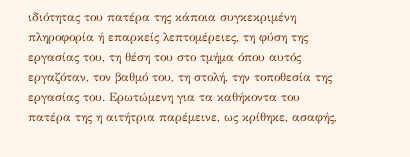ιδιότητας του πατέρα της κάποια συγκεκριμένη πληροφορία ή επαρκείς λεπτομέρειες, τη φύση της εργασίας του, τη θέση του στο τμήμα όπου αυτός εργαζόταν, τον βαθμό του, τη στολή, την τοποθεσία της εργασίας του. Ερωτώμενη για τα καθήκοντα του πατέρα της η αιτήτρια παρέμεινε, ως κρίθηκε, ασαφής,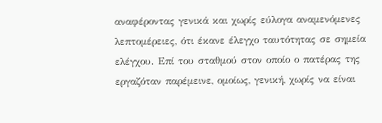αναφέροντας γενικά και χωρίς εύλογα αναμενόμενες λεπτομέρειες, ότι έκανε έλεγχο ταυτότητας σε σημεία ελέγχου. Επί του σταθμού στον οποίο ο πατέρας της εργαζόταν παρέμεινε, ομοίως, γενική, χωρίς να είναι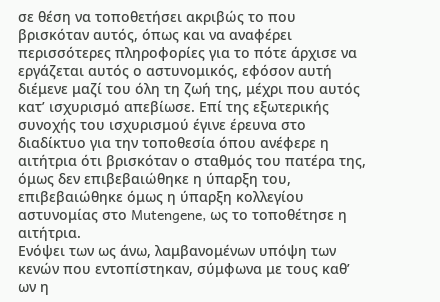σε θέση να τοποθετήσει ακριβώς το που βρισκόταν αυτός, όπως και να αναφέρει περισσότερες πληροφορίες για το πότε άρχισε να εργάζεται αυτός ο αστυνομικός, εφόσον αυτή διέμενε μαζί του όλη τη ζωή της, μέχρι που αυτός κατ’ ισχυρισμό απεβίωσε. Επί της εξωτερικής συνοχής του ισχυρισμού έγινε έρευνα στο διαδίκτυο για την τοποθεσία όπου ανέφερε η αιτήτρια ότι βρισκόταν ο σταθμός του πατέρα της, όμως δεν επιβεβαιώθηκε η ύπαρξη του, επιβεβαιώθηκε όμως η ύπαρξη κολλεγίου αστυνομίας στο Mutengene, ως το τοποθέτησε η αιτήτρια.
Ενόψει των ως άνω, λαμβανομένων υπόψη των κενών που εντοπίστηκαν, σύμφωνα με τους καθ’ ων η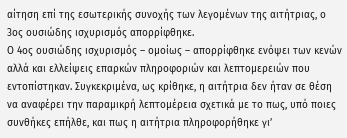αίτηση επί της εσωτερικής συνοχής των λεγομένων της αιτήτριας, ο 3ος ουσιώδης ισχυρισμός απορρίφθηκε.
Ο 4ος ουσιώδης ισχυρισμός – ομοίως – απορρίφθηκε ενόψει των κενών αλλά και ελλείψεις επαρκών πληροφοριών και λεπτομερειών που εντοπίστηκαν. Συγκεκριμένα, ως κρίθηκε, η αιτήτρια δεν ήταν σε θέση να αναφέρει την παραμικρή λεπτομέρεια σχετικά με το πως, υπό ποιες συνθήκες επήλθε, και πως η αιτήτρια πληροφορήθηκε γι’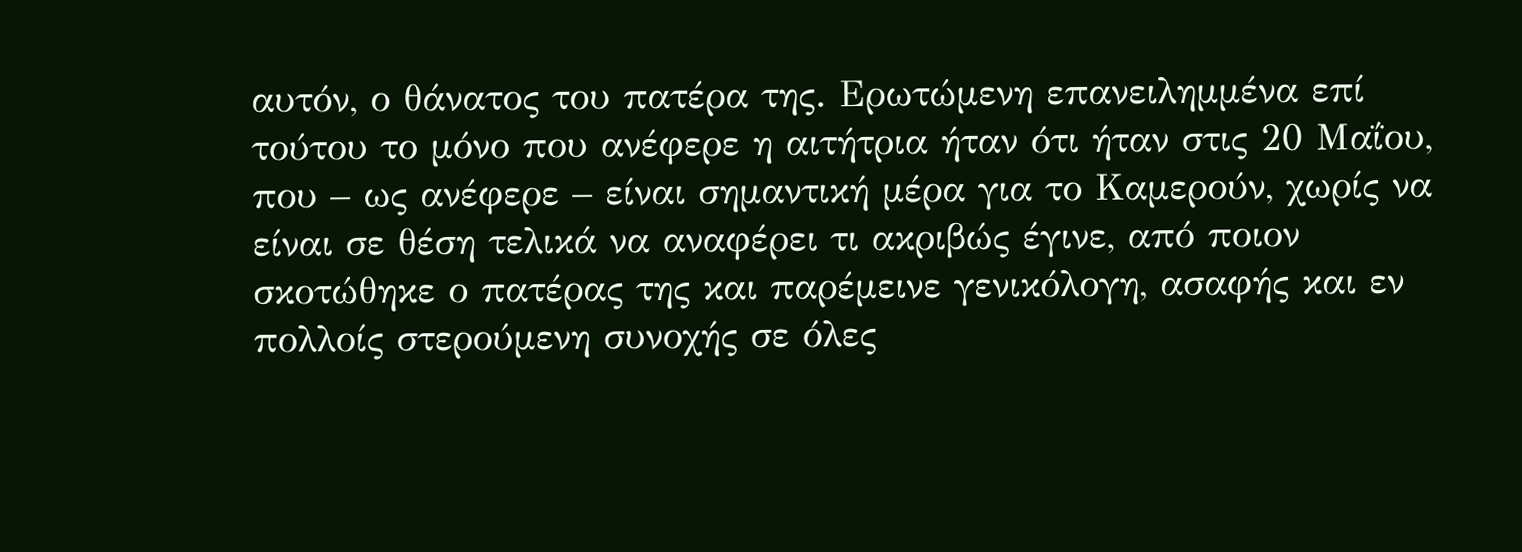αυτόν, ο θάνατος του πατέρα της. Ερωτώμενη επανειλημμένα επί τούτου το μόνο που ανέφερε η αιτήτρια ήταν ότι ήταν στις 20 Μαΐου, που – ως ανέφερε – είναι σημαντική μέρα για το Καμερούν, χωρίς να είναι σε θέση τελικά να αναφέρει τι ακριβώς έγινε, από ποιον σκοτώθηκε ο πατέρας της και παρέμεινε γενικόλογη, ασαφής και εν πολλοίς στερούμενη συνοχής σε όλες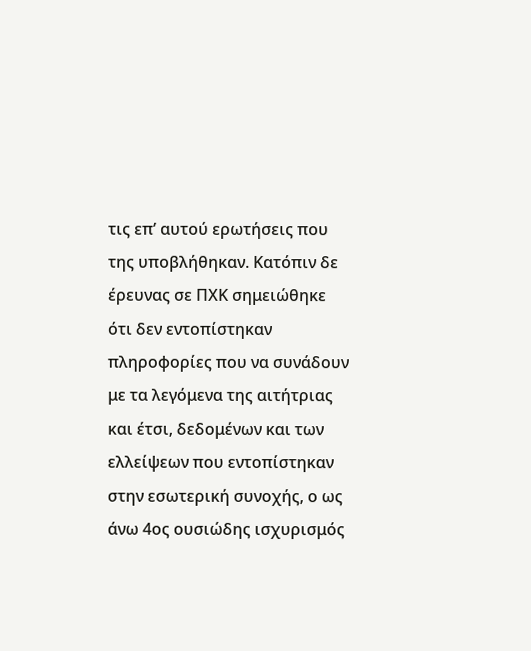τις επ’ αυτού ερωτήσεις που της υποβλήθηκαν. Κατόπιν δε έρευνας σε ΠΧΚ σημειώθηκε ότι δεν εντοπίστηκαν πληροφορίες που να συνάδουν με τα λεγόμενα της αιτήτριας και έτσι, δεδομένων και των ελλείψεων που εντοπίστηκαν στην εσωτερική συνοχής, ο ως άνω 4ος ουσιώδης ισχυρισμός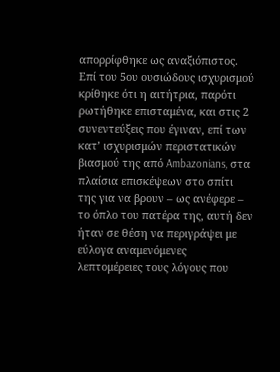απορρίφθηκε ως αναξιόπιστος.
Επί του 5ου ουσιώδους ισχυρισμού κρίθηκε ότι η αιτήτρια, παρότι ρωτήθηκε επισταμένα, και στις 2 συνεντεύξεις που έγιναν, επί των κατ’ ισχυρισμών περιστατικών βιασμού της από Ambazonians, στα πλαίσια επισκέψεων στο σπίτι της για να βρουν – ως ανέφερε – το όπλο του πατέρα της, αυτή δεν ήταν σε θέση να περιγράψει με εύλογα αναμενόμενες λεπτομέρειες τους λόγους που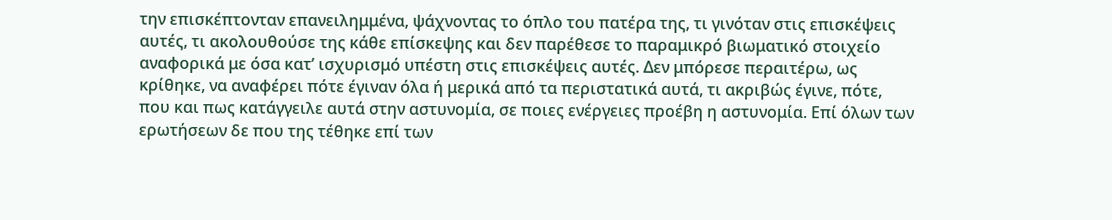την επισκέπτονταν επανειλημμένα, ψάχνοντας το όπλο του πατέρα της, τι γινόταν στις επισκέψεις αυτές, τι ακολουθούσε της κάθε επίσκεψης και δεν παρέθεσε το παραμικρό βιωματικό στοιχείο αναφορικά με όσα κατ’ ισχυρισμό υπέστη στις επισκέψεις αυτές. Δεν μπόρεσε περαιτέρω, ως κρίθηκε, να αναφέρει πότε έγιναν όλα ή μερικά από τα περιστατικά αυτά, τι ακριβώς έγινε, πότε, που και πως κατάγγειλε αυτά στην αστυνομία, σε ποιες ενέργειες προέβη η αστυνομία. Επί όλων των ερωτήσεων δε που της τέθηκε επί των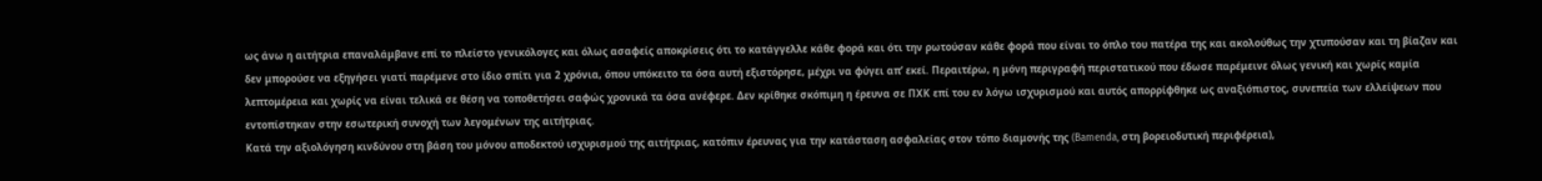ως άνω η αιτήτρια επαναλάμβανε επί το πλείστο γενικόλογες και όλως ασαφείς αποκρίσεις ότι το κατάγγελλε κάθε φορά και ότι την ρωτούσαν κάθε φορά που είναι το όπλο του πατέρα της και ακολούθως την χτυπούσαν και τη βίαζαν και δεν μπορούσε να εξηγήσει γιατί παρέμενε στο ίδιο σπίτι για 2 χρόνια, όπου υπόκειτο τα όσα αυτή εξιστόρησε, μέχρι να φύγει απ’ εκεί. Περαιτέρω, η μόνη περιγραφή περιστατικού που έδωσε παρέμεινε όλως γενική και χωρίς καμία λεπτομέρεια και χωρίς να είναι τελικά σε θέση να τοποθετήσει σαφώς χρονικά τα όσα ανέφερε. Δεν κρίθηκε σκόπιμη η έρευνα σε ΠΧΚ επί του εν λόγω ισχυρισμού και αυτός απορρίφθηκε ως αναξιόπιστος, συνεπεία των ελλείψεων που εντοπίστηκαν στην εσωτερική συνοχή των λεγομένων της αιτήτριας.
Κατά την αξιολόγηση κινδύνου στη βάση του μόνου αποδεκτού ισχυρισμού της αιτήτριας, κατόπιν έρευνας για την κατάσταση ασφαλείας στον τόπο διαμονής της (Bamenda, στη βορειοδυτική περιφέρεια),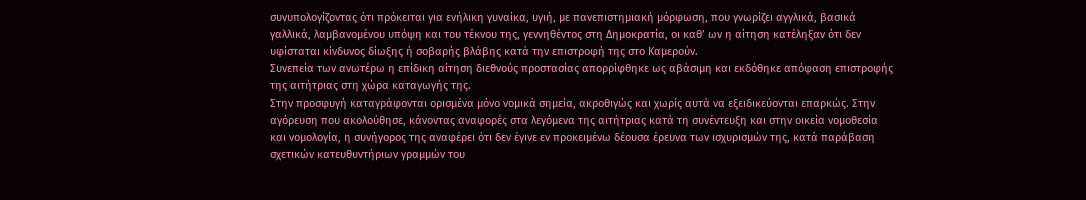συνυπολογίζοντας ότι πρόκειται για ενήλικη γυναίκα, υγιή, με πανεπιστημιακή μόρφωση, που γνωρίζει αγγλικά, βασικά γαλλικά, λαμβανομένου υπόψη και του τέκνου της, γεννηθέντος στη Δημοκρατία, οι καθ’ ων η αίτηση κατέληξαν ότι δεν υφίσταται κίνδυνος δίωξης ή σοβαρής βλάβης κατά την επιστροφή της στο Καμερούν.
Συνεπεία των ανωτέρω η επίδικη αίτηση διεθνούς προστασίας απορρίφθηκε ως αβάσιμη και εκδόθηκε απόφαση επιστροφής της αιτήτριας στη χώρα καταγωγής της.
Στην προσφυγή καταγράφονται ορισμένα μόνο νομικά σημεία, ακροθιγώς και χωρίς αυτά να εξειδικεύονται επαρκώς. Στην αγόρευση που ακολούθησε, κάνοντας αναφορές στα λεγόμενα της αιτήτριας κατά τη συνέντευξη και στην οικεία νομοθεσία και νομολογία, η συνήγορος της αναφέρει ότι δεν έγινε εν προκειμένω δέουσα έρευνα των ισχυρισμών της, κατά παράβαση σχετικών κατευθυντήριων γραμμών του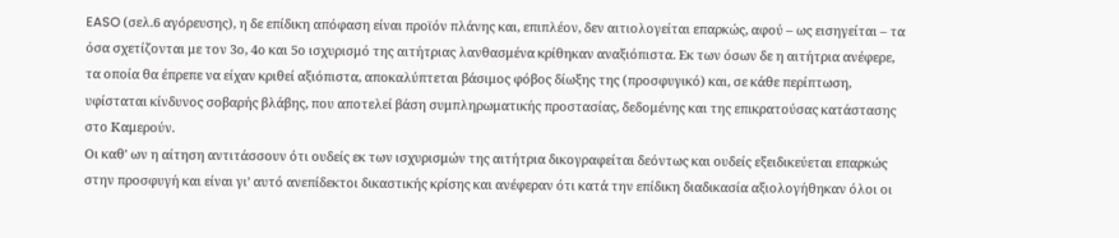EASO (σελ.6 αγόρευσης), η δε επίδικη απόφαση είναι προϊόν πλάνης και, επιπλέον, δεν αιτιολογείται επαρκώς, αφού – ως εισηγείται – τα όσα σχετίζονται με τον 3ο, 4ο και 5ο ισχυρισμό της αιτήτριας λανθασμένα κρίθηκαν αναξιόπιστα. Εκ των όσων δε η αιτήτρια ανέφερε, τα οποία θα έπρεπε να είχαν κριθεί αξιόπιστα, αποκαλύπτεται βάσιμος φόβος δίωξης της (προσφυγικό) και, σε κάθε περίπτωση, υφίσταται κίνδυνος σοβαρής βλάβης, που αποτελεί βάση συμπληρωματικής προστασίας, δεδομένης και της επικρατούσας κατάστασης στο Καμερούν.
Οι καθ' ων η αίτηση αντιτάσσουν ότι ουδείς εκ των ισχυρισμών της αιτήτρια δικογραφείται δεόντως και ουδείς εξειδικεύεται επαρκώς στην προσφυγή και είναι γι’ αυτό ανεπίδεκτοι δικαστικής κρίσης και ανέφεραν ότι κατά την επίδικη διαδικασία αξιολογήθηκαν όλοι οι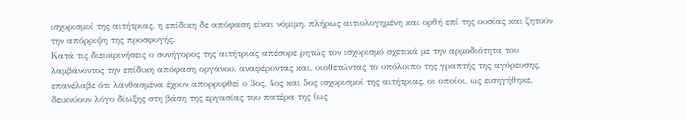ισχυρισμοί της αιτήτριας, η επίδικη δε απόφαση είναι νόμιμη, πλήρως αιτιολογημένη και ορθή επί της ουσίας και ζητούν την απόρριψη της προσφυγής.
Κατά τις διευκρινήσεις ο συνήγορος της αιτήτριας απέσυρε ρητώς τον ισχυρισμό σχετικά με την αρμοδιότητα του λαμβάνοντος την επίδικη απόφαση οργάνου, αναφέροντας και, υιοθετώντας το υπόλοιπο της γραπτής της αγόρευσης, επανέλαβε ότι λανθασμένα έχουν απορριφθεί ο 3ος, 4ος και 5ος ισχυρισμοί της αιτήτριας, οι οποίοι, ως εισηγήθηκε, δεικνύουν λόγο δίωξης στη βάση της εργασίας του πατέρα της (ως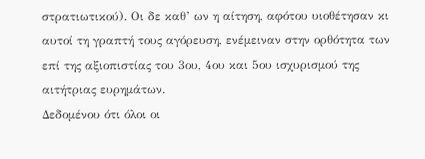στρατιωτικού). Οι δε καθ’ ων η αίτηση, αφότου υιοθέτησαν κι αυτοί τη γραπτή τους αγόρευση, ενέμειναν στην ορθότητα των επί της αξιοπιστίας του 3ου, 4ου και 5ου ισχυρισμού της αιτήτριας ευρημάτων.
Δεδομένου ότι όλοι οι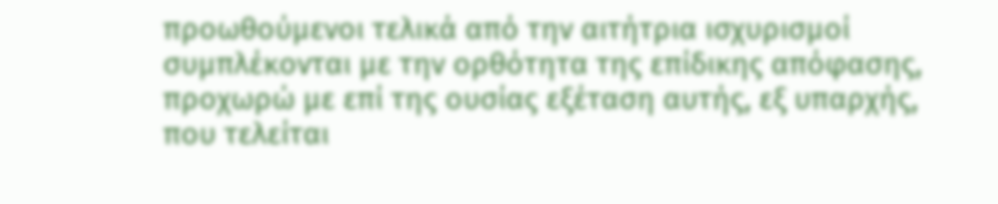προωθούμενοι τελικά από την αιτήτρια ισχυρισμοί συμπλέκονται με την ορθότητα της επίδικης απόφασης, προχωρώ με επί της ουσίας εξέταση αυτής, εξ υπαρχής, που τελείται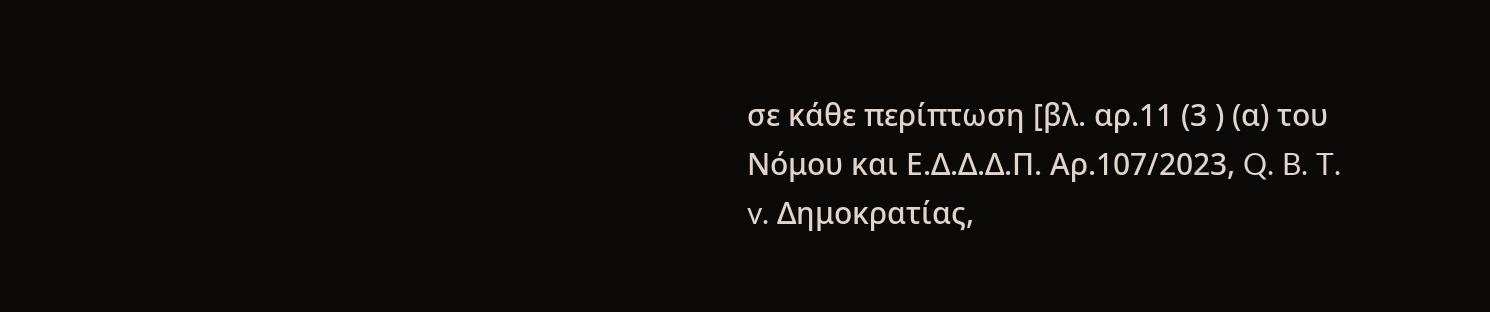σε κάθε περίπτωση [βλ. αρ.11 (3 ) (α) του Νόμου και Ε.Δ.Δ.Δ.Π. Αρ.107/2023, Q. B. T. v. Δημοκρατίας,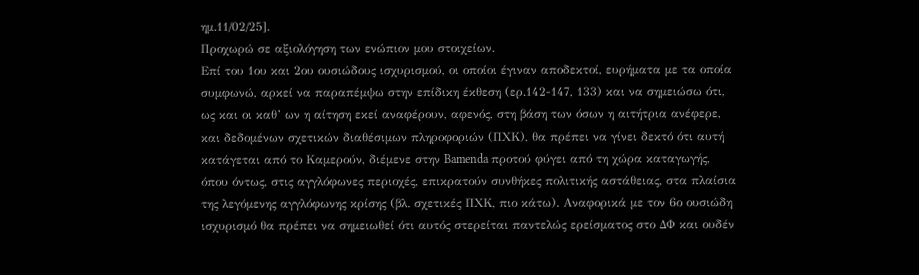ημ.11/02/25].
Προχωρώ σε αξιολόγηση των ενώπιον μου στοιχείων.
Επί του 1ου και 2ου ουσιώδους ισχυρισμού, οι οποίοι έγιναν αποδεκτοί, ευρήματα με τα οποία συμφωνώ, αρκεί να παραπέμψω στην επίδικη έκθεση (ερ.142-147, 133) και να σημειώσω ότι, ως και οι καθ’ ων η αίτηση εκεί αναφέρουν, αφενός, στη βάση των όσων η αιτήτρια ανέφερε, και δεδομένων σχετικών διαθέσιμων πληροφοριών (ΠΧΚ), θα πρέπει να γίνει δεκτό ότι αυτή κατάγεται από το Καμερούν, διέμενε στην Bamenda προτού φύγει από τη χώρα καταγωγής, όπου όντως, στις αγγλόφωνες περιοχές, επικρατούν συνθήκες πολιτικής αστάθειας, στα πλαίσια της λεγόμενης αγγλόφωνης κρίσης (βλ. σχετικές ΠΧΚ, πιο κάτω). Αναφορικά με τον 6ο ουσιώδη ισχυρισμό θα πρέπει να σημειωθεί ότι αυτός στερείται παντελώς ερείσματος στο ΔΦ και ουδέν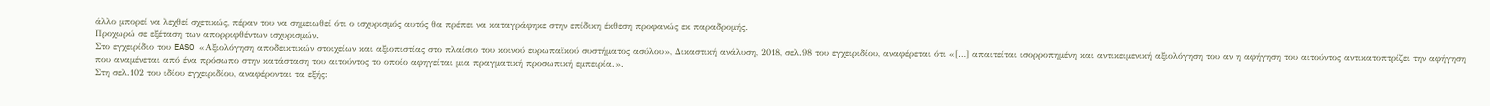άλλο μπορεί να λεχθεί σχετικώς, πέραν του να σημειωθεί ότι ο ισχυρισμός αυτός θα πρέπει να καταγράφηκε στην επίδικη έκθεση προφανώς εκ παραδρομής.
Προχωρώ σε εξέταση των απορριφθέντων ισχυρισμών.
Στο εγχειρίδιο του EASO «Αξιολόγηση αποδεικτικών στοιχείων και αξιοπιστίας στο πλαίσιο του κοινού ευρωπαϊκού συστήματος ασύλου», Δικαστική ανάλυση, 2018, σελ.98 του εγχειριδίου, αναφέρεται ότι «[…] απαιτείται ισορροπημένη και αντικειμενική αξιολόγηση του αν η αφήγηση του αιτούντος αντικατοπτρίζει την αφήγηση που αναμένεται από ένα πρόσωπο στην κατάσταση του αιτούντος το οποίο αφηγείται μια πραγματική προσωπική εμπειρία.».
Στη σελ.102 του ιδίου εγχειριδίου, αναφέρονται τα εξής: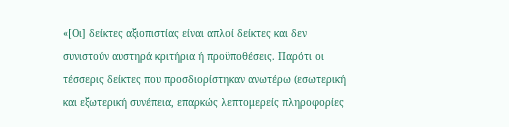«[Οι] δείκτες αξιοπιστίας είναι απλοί δείκτες και δεν συνιστούν αυστηρά κριτήρια ή προϋποθέσεις. Παρότι οι τέσσερις δείκτες που προσδιορίστηκαν ανωτέρω (εσωτερική και εξωτερική συνέπεια, επαρκώς λεπτομερείς πληροφορίες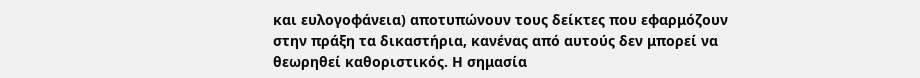και ευλογοφάνεια) αποτυπώνουν τους δείκτες που εφαρμόζουν στην πράξη τα δικαστήρια, κανένας από αυτούς δεν μπορεί να θεωρηθεί καθοριστικός. Η σημασία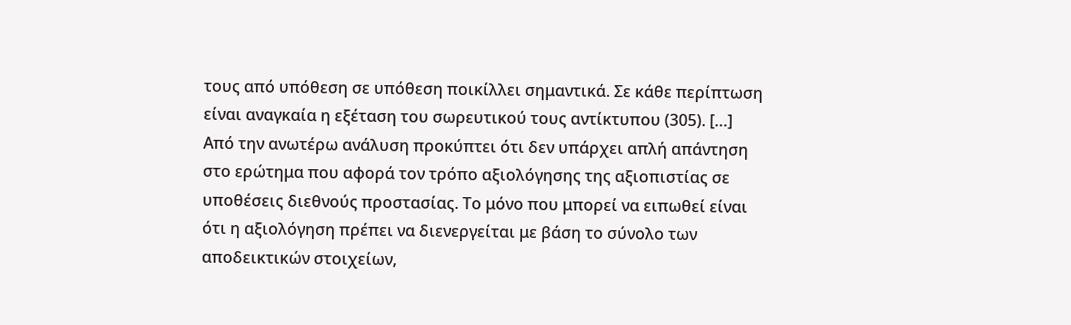τους από υπόθεση σε υπόθεση ποικίλλει σημαντικά. Σε κάθε περίπτωση είναι αναγκαία η εξέταση του σωρευτικού τους αντίκτυπου (305). […]
Από την ανωτέρω ανάλυση προκύπτει ότι δεν υπάρχει απλή απάντηση στο ερώτημα που αφορά τον τρόπο αξιολόγησης της αξιοπιστίας σε υποθέσεις διεθνούς προστασίας. Το μόνο που μπορεί να ειπωθεί είναι ότι η αξιολόγηση πρέπει να διενεργείται με βάση το σύνολο των αποδεικτικών στοιχείων,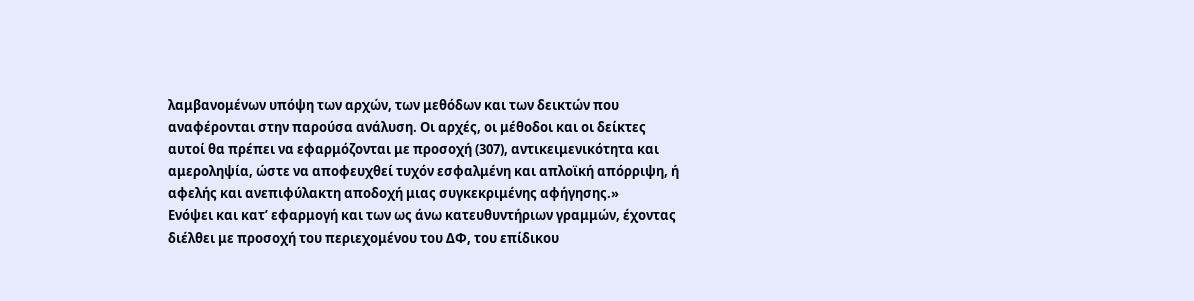λαμβανομένων υπόψη των αρχών, των μεθόδων και των δεικτών που αναφέρονται στην παρούσα ανάλυση. Οι αρχές, οι μέθοδοι και οι δείκτες αυτοί θα πρέπει να εφαρμόζονται με προσοχή (307), αντικειμενικότητα και αμεροληψία, ώστε να αποφευχθεί τυχόν εσφαλμένη και απλοϊκή απόρριψη, ή αφελής και ανεπιφύλακτη αποδοχή μιας συγκεκριμένης αφήγησης.»
Ενόψει και κατ’ εφαρμογή και των ως άνω κατευθυντήριων γραμμών, έχοντας διέλθει με προσοχή του περιεχομένου του ΔΦ, του επίδικου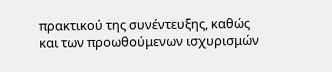πρακτικού της συνέντευξης, καθώς και των προωθούμενων ισχυρισμών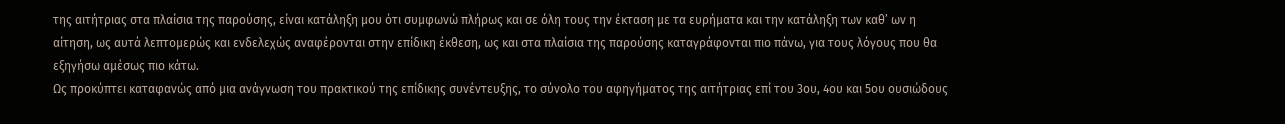της αιτήτριας στα πλαίσια της παρούσης, είναι κατάληξη μου ότι συμφωνώ πλήρως και σε όλη τους την έκταση με τα ευρήματα και την κατάληξη των καθ’ ων η αίτηση, ως αυτά λεπτομερώς και ενδελεχώς αναφέρονται στην επίδικη έκθεση, ως και στα πλαίσια της παρούσης καταγράφονται πιο πάνω, για τους λόγους που θα εξηγήσω αμέσως πιο κάτω.
Ως προκύπτει καταφανώς από μια ανάγνωση του πρακτικού της επίδικης συνέντευξης, το σύνολο του αφηγήματος της αιτήτριας επί του 3ου, 4ου και 5ου ουσιώδους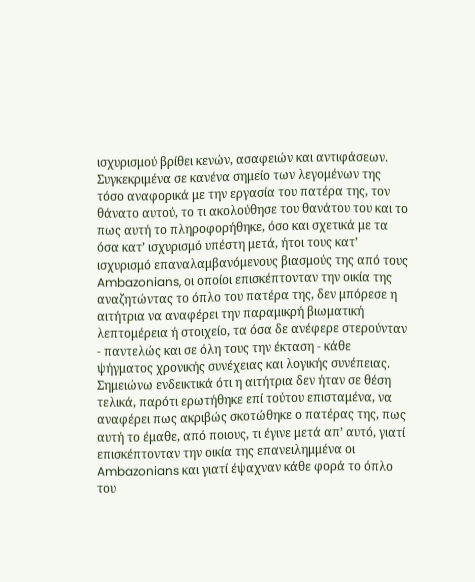ισχυρισμού βρίθει κενών, ασαφειών και αντιφάσεων. Συγκεκριμένα σε κανένα σημείο των λεγομένων της τόσο αναφορικά με την εργασία του πατέρα της, τον θάνατο αυτού, το τι ακολούθησε του θανάτου του και το πως αυτή το πληροφορήθηκε, όσο και σχετικά με τα όσα κατ’ ισχυρισμό υπέστη μετά, ήτοι τους κατ’ ισχυρισμό επαναλαμβανόμενους βιασμούς της από τους Ambazonians, οι οποίοι επισκέπτονταν την οικία της αναζητώντας το όπλο του πατέρα της, δεν μπόρεσε η αιτήτρια να αναφέρει την παραμικρή βιωματική λεπτομέρεια ή στοιχείο, τα όσα δε ανέφερε στερούνταν - παντελώς και σε όλη τους την έκταση - κάθε ψήγματος χρονικής συνέχειας και λογικής συνέπειας.
Σημειώνω ενδεικτικά ότι η αιτήτρια δεν ήταν σε θέση τελικά, παρότι ερωτήθηκε επί τούτου επισταμένα, να αναφέρει πως ακριβώς σκοτώθηκε ο πατέρας της, πως αυτή το έμαθε, από ποιους, τι έγινε μετά απ’ αυτό, γιατί επισκέπτονταν την οικία της επανειλημμένα οι Ambazonians και γιατί έψαχναν κάθε φορά το όπλο του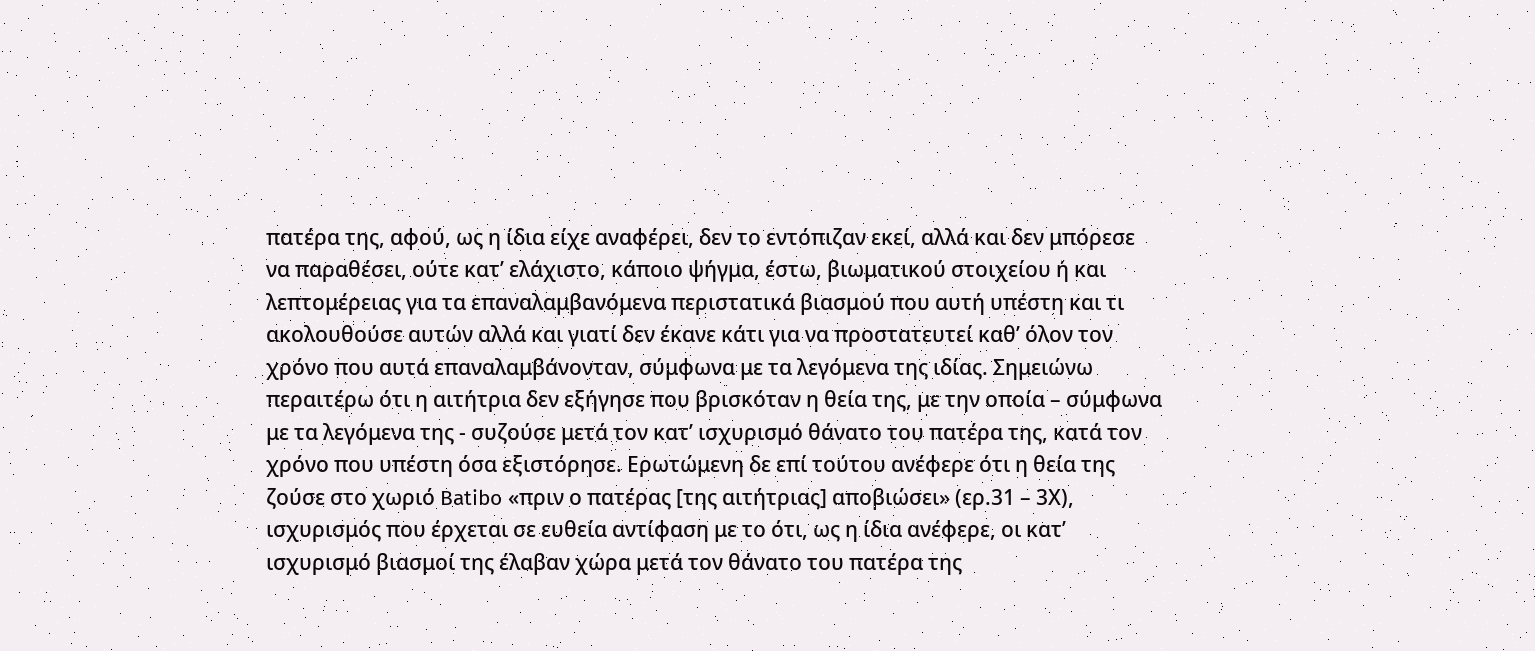πατέρα της, αφού, ως η ίδια είχε αναφέρει, δεν το εντόπιζαν εκεί, αλλά και δεν μπόρεσε να παραθέσει, ούτε κατ’ ελάχιστο, κάποιο ψήγμα, έστω, βιωματικού στοιχείου ή και λεπτομέρειας για τα επαναλαμβανόμενα περιστατικά βιασμού που αυτή υπέστη και τι ακολουθούσε αυτών αλλά και γιατί δεν έκανε κάτι για να προστατευτεί καθ’ όλον τον χρόνο που αυτά επαναλαμβάνονταν, σύμφωνα με τα λεγόμενα της ιδίας. Σημειώνω περαιτέρω ότι η αιτήτρια δεν εξήγησε που βρισκόταν η θεία της, με την οποία – σύμφωνα με τα λεγόμενα της - συζούσε μετά τον κατ’ ισχυρισμό θάνατο του πατέρα της, κατά τον χρόνο που υπέστη όσα εξιστόρησε. Ερωτώμενη δε επί τούτου ανέφερε ότι η θεία της ζούσε στο χωριό Batibo «πριν ο πατέρας [της αιτήτριας] αποβιώσει» (ερ.31 – 3Χ), ισχυρισμός που έρχεται σε ευθεία αντίφαση με το ότι, ως η ίδια ανέφερε, οι κατ’ ισχυρισμό βιασμοί της έλαβαν χώρα μετά τον θάνατο του πατέρα της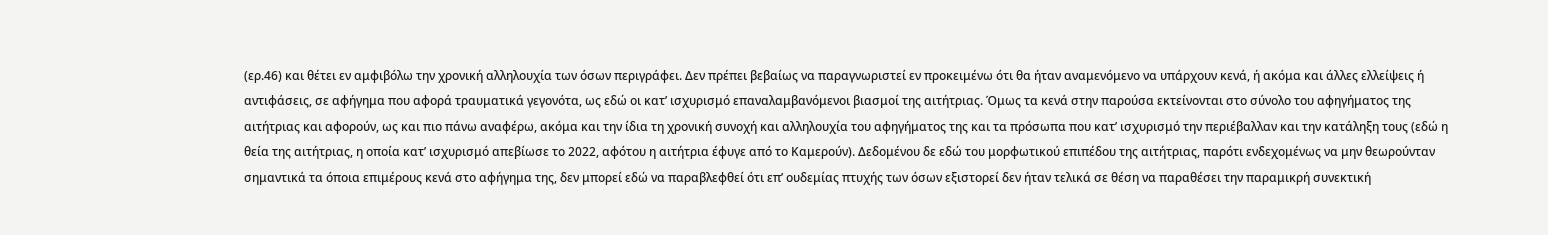(ερ.46) και θέτει εν αμφιβόλω την χρονική αλληλουχία των όσων περιγράφει. Δεν πρέπει βεβαίως να παραγνωριστεί εν προκειμένω ότι θα ήταν αναμενόμενο να υπάρχουν κενά, ή ακόμα και άλλες ελλείψεις ή αντιφάσεις, σε αφήγημα που αφορά τραυματικά γεγονότα, ως εδώ οι κατ’ ισχυρισμό επαναλαμβανόμενοι βιασμοί της αιτήτριας. Όμως τα κενά στην παρούσα εκτείνονται στο σύνολο του αφηγήματος της αιτήτριας και αφορούν, ως και πιο πάνω αναφέρω, ακόμα και την ίδια τη χρονική συνοχή και αλληλουχία του αφηγήματος της και τα πρόσωπα που κατ’ ισχυρισμό την περιέβαλλαν και την κατάληξη τους (εδώ η θεία της αιτήτριας, η οποία κατ’ ισχυρισμό απεβίωσε το 2022, αφότου η αιτήτρια έφυγε από το Καμερούν). Δεδομένου δε εδώ του μορφωτικού επιπέδου της αιτήτριας, παρότι ενδεχομένως να μην θεωρούνταν σημαντικά τα όποια επιμέρους κενά στο αφήγημα της, δεν μπορεί εδώ να παραβλεφθεί ότι επ’ ουδεμίας πτυχής των όσων εξιστορεί δεν ήταν τελικά σε θέση να παραθέσει την παραμικρή συνεκτική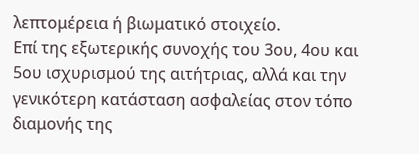λεπτομέρεια ή βιωματικό στοιχείο.
Επί της εξωτερικής συνοχής του 3ου, 4ου και 5ου ισχυρισμού της αιτήτριας, αλλά και την γενικότερη κατάσταση ασφαλείας στον τόπο διαμονής της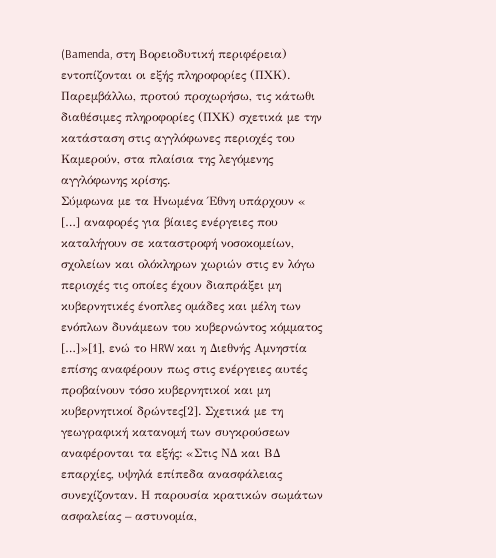(Bamenda, στη Βορειοδυτική περιφέρεια) εντοπίζονται οι εξής πληροφορίες (ΠΧΚ).
Παρεμβάλλω, προτού προχωρήσω, τις κάτωθι διαθέσιμες πληροφορίες (ΠΧΚ) σχετικά με την κατάσταση στις αγγλόφωνες περιοχές του Καμερούν, στα πλαίσια της λεγόμενης αγγλόφωνης κρίσης.
Σύμφωνα με τα Ηνωμένα Έθνη υπάρχουν « […] αναφορές για βίαιες ενέργειες που καταλήγουν σε καταστροφή νοσοκομείων, σχολείων και ολόκληρων χωριών στις εν λόγω περιοχές τις οποίες έχουν διαπράξει μη κυβερνητικές ένοπλες ομάδες και μέλη των ενόπλων δυνάμεων του κυβερνώντος κόμματος […]»[1], ενώ το HRW και η Διεθνής Αμνηστία επίσης αναφέρουν πως στις ενέργειες αυτές προβαίνουν τόσο κυβερνητικοί και μη κυβερνητικοί δρώντες[2]. Σχετικά με τη γεωγραφική κατανομή των συγκρούσεων αναφέρονται τα εξής: «Στις ΝΔ και ΒΔ επαρχίες, υψηλά επίπεδα ανασφάλειας συνεχίζονταν. Η παρουσία κρατικών σωμάτων ασφαλείας – αστυνομία,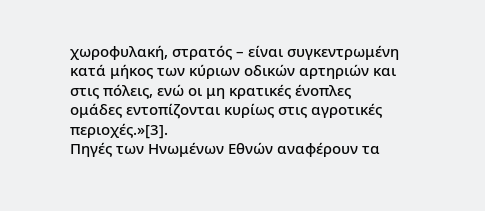χωροφυλακή, στρατός – είναι συγκεντρωμένη κατά μήκος των κύριων οδικών αρτηριών και στις πόλεις, ενώ οι μη κρατικές ένοπλες ομάδες εντοπίζονται κυρίως στις αγροτικές περιοχές.»[3].
Πηγές των Ηνωμένων Εθνών αναφέρουν τα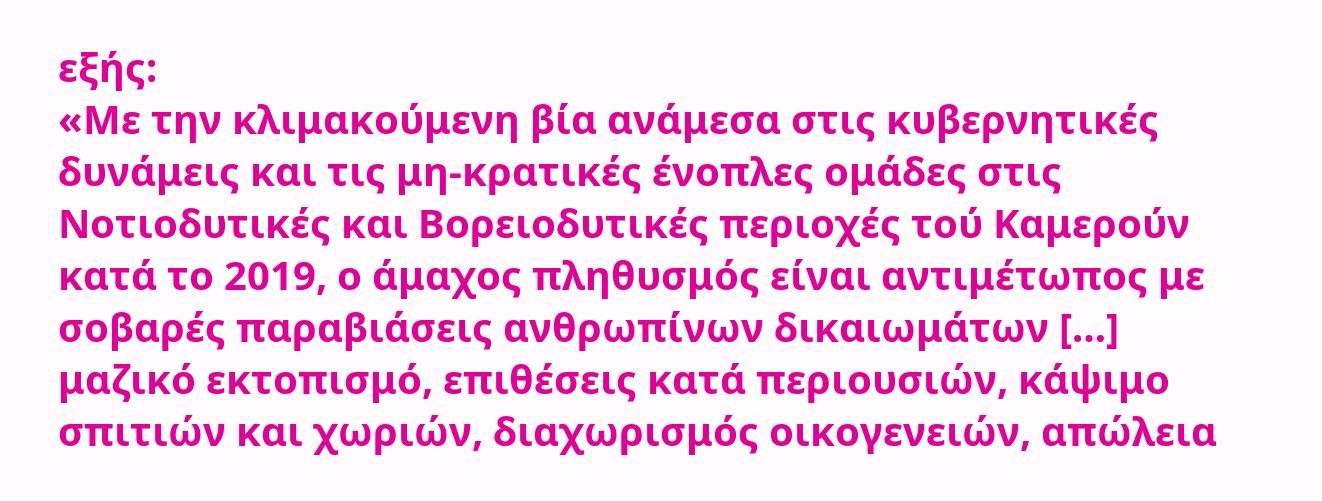εξής:
«Με την κλιμακούμενη βία ανάμεσα στις κυβερνητικές δυνάμεις και τις μη-κρατικές ένοπλες ομάδες στις Νοτιοδυτικές και Βορειοδυτικές περιοχές τού Καμερούν κατά το 2019, ο άμαχος πληθυσμός είναι αντιμέτωπος με σοβαρές παραβιάσεις ανθρωπίνων δικαιωμάτων […] μαζικό εκτοπισμό, επιθέσεις κατά περιουσιών, κάψιμο σπιτιών και χωριών, διαχωρισμός οικογενειών, απώλεια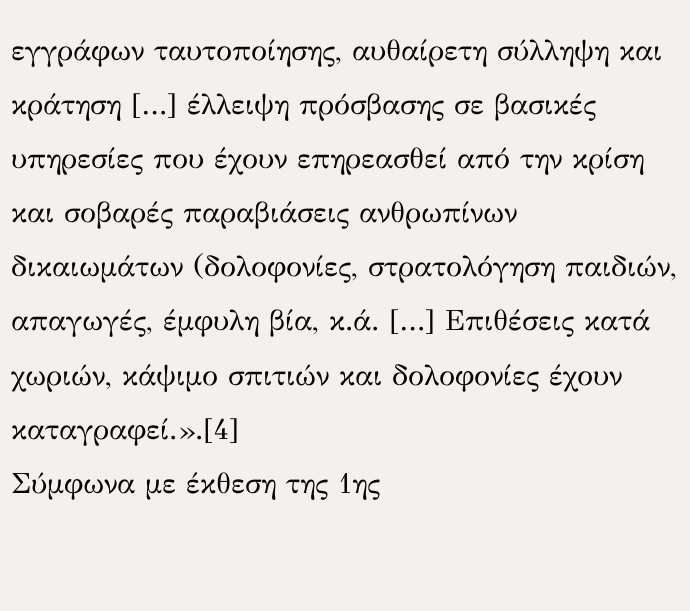εγγράφων ταυτοποίησης, αυθαίρετη σύλληψη και κράτηση […] έλλειψη πρόσβασης σε βασικές υπηρεσίες που έχουν επηρεασθεί από την κρίση και σοβαρές παραβιάσεις ανθρωπίνων δικαιωμάτων (δολοφονίες, στρατολόγηση παιδιών, απαγωγές, έμφυλη βία, κ.ά. […] Επιθέσεις κατά χωριών, κάψιμο σπιτιών και δολοφονίες έχουν καταγραφεί.».[4]
Σύμφωνα με έκθεση της 1ης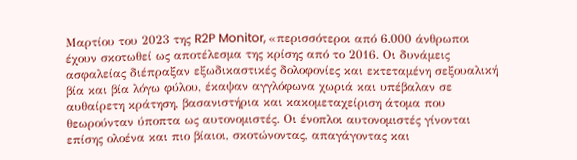Μαρτίου του 2023 της R2P Monitor, «περισσότεροι από 6.000 άνθρωποι έχουν σκοτωθεί ως αποτέλεσμα της κρίσης από το 2016. Οι δυνάμεις ασφαλείας διέπραξαν εξωδικαστικές δολοφονίες και εκτεταμένη σεξουαλική βία και βία λόγω φύλου, έκαψαν αγγλόφωνα χωριά και υπέβαλαν σε αυθαίρετη κράτηση, βασανιστήρια και κακομεταχείριση άτομα που θεωρούνταν ύποπτα ως αυτονομιστές. Οι ένοπλοι αυτονομιστές γίνονται επίσης ολοένα και πιο βίαιοι, σκοτώνοντας, απαγάγοντας και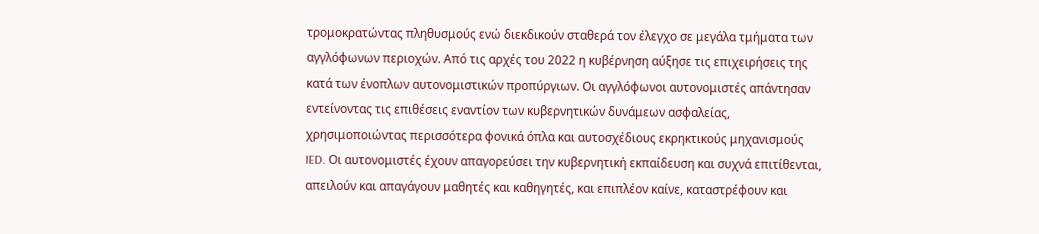τρομοκρατώντας πληθυσμούς ενώ διεκδικούν σταθερά τον έλεγχο σε μεγάλα τμήματα των αγγλόφωνων περιοχών. Από τις αρχές του 2022 η κυβέρνηση αύξησε τις επιχειρήσεις της κατά των ένοπλων αυτονομιστικών προπύργιων. Οι αγγλόφωνοι αυτονομιστές απάντησαν εντείνοντας τις επιθέσεις εναντίον των κυβερνητικών δυνάμεων ασφαλείας, χρησιμοποιώντας περισσότερα φονικά όπλα και αυτοσχέδιους εκρηκτικούς μηχανισμούς IED. Οι αυτονομιστές έχουν απαγορεύσει την κυβερνητική εκπαίδευση και συχνά επιτίθενται, απειλούν και απαγάγουν μαθητές και καθηγητές, και επιπλέον καίνε, καταστρέφουν και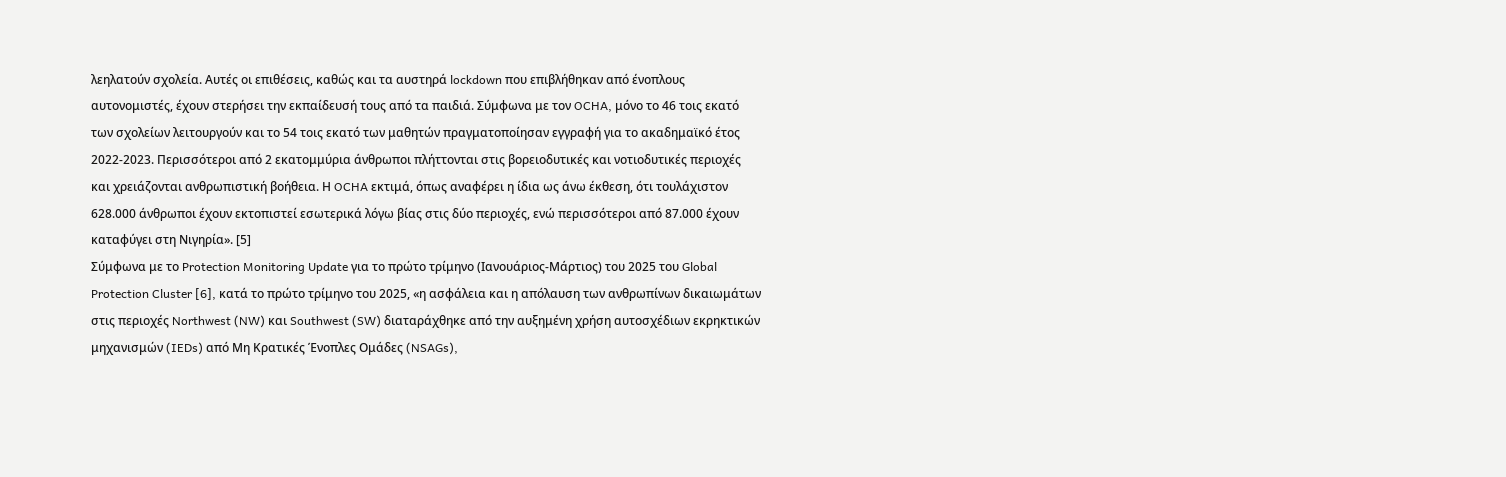λεηλατούν σχολεία. Αυτές οι επιθέσεις, καθώς και τα αυστηρά lockdown που επιβλήθηκαν από ένοπλους αυτονομιστές, έχουν στερήσει την εκπαίδευσή τους από τα παιδιά. Σύμφωνα με τον OCHA, μόνο το 46 τοις εκατό των σχολείων λειτουργούν και το 54 τοις εκατό των μαθητών πραγματοποίησαν εγγραφή για το ακαδημαϊκό έτος 2022-2023. Περισσότεροι από 2 εκατομμύρια άνθρωποι πλήττονται στις βορειοδυτικές και νοτιοδυτικές περιοχές και χρειάζονται ανθρωπιστική βοήθεια. Η OCHA εκτιμά, όπως αναφέρει η ίδια ως άνω έκθεση, ότι τουλάχιστον 628.000 άνθρωποι έχουν εκτοπιστεί εσωτερικά λόγω βίας στις δύο περιοχές, ενώ περισσότεροι από 87.000 έχουν καταφύγει στη Νιγηρία». [5]
Σύμφωνα με το Protection Monitoring Update για το πρώτο τρίμηνο (Ιανουάριος-Μάρτιος) του 2025 του Global Protection Cluster [6], κατά το πρώτο τρίμηνο του 2025, «η ασφάλεια και η απόλαυση των ανθρωπίνων δικαιωμάτων στις περιοχές Northwest (NW) και Southwest (SW) διαταράχθηκε από την αυξημένη χρήση αυτοσχέδιων εκρηκτικών μηχανισμών (IEDs) από Μη Κρατικές Ένοπλες Ομάδες (NSAGs),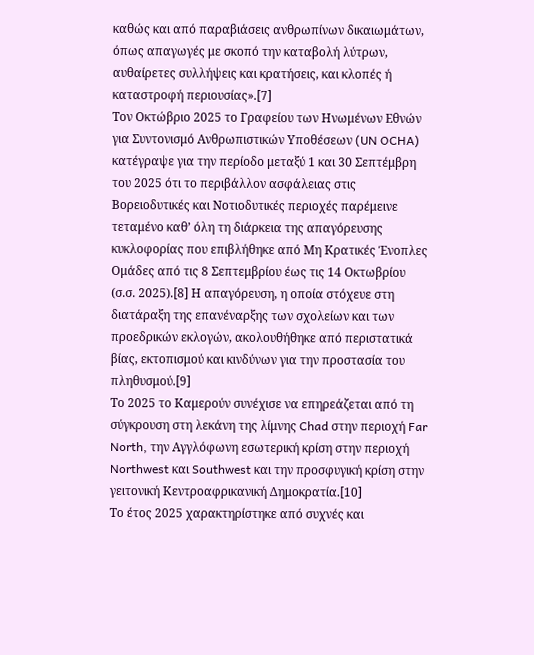καθώς και από παραβιάσεις ανθρωπίνων δικαιωμάτων, όπως απαγωγές με σκοπό την καταβολή λύτρων, αυθαίρετες συλλήψεις και κρατήσεις, και κλοπές ή καταστροφή περιουσίας».[7]
Τον Οκτώβριο 2025 το Γραφείου των Ηνωμένων Εθνών για Συντονισμό Ανθρωπιστικών Υποθέσεων (UN OCHA) κατέγραψε για την περίοδο μεταξύ 1 και 30 Σεπτέμβρη του 2025 ότι το περιβάλλον ασφάλειας στις Βορειοδυτικές και Νοτιοδυτικές περιοχές παρέμεινε τεταμένο καθ’ όλη τη διάρκεια της απαγόρευσης κυκλοφορίας που επιβλήθηκε από Μη Κρατικές Ένοπλες Ομάδες από τις 8 Σεπτεμβρίου έως τις 14 Οκτωβρίου (σ.σ. 2025).[8] Η απαγόρευση, η οποία στόχευε στη διατάραξη της επανέναρξης των σχολείων και των προεδρικών εκλογών, ακολουθήθηκε από περιστατικά βίας, εκτοπισμού και κινδύνων για την προστασία του πληθυσμού.[9]
Το 2025 το Καμερούν συνέχισε να επηρεάζεται από τη σύγκρουση στη λεκάνη της λίμνης Chad στην περιοχή Far North, την Αγγλόφωνη εσωτερική κρίση στην περιοχή Northwest και Southwest και την προσφυγική κρίση στην γειτονική Κεντροαφρικανική Δημοκρατία.[10]
Το έτος 2025 χαρακτηρίστηκε από συχνές και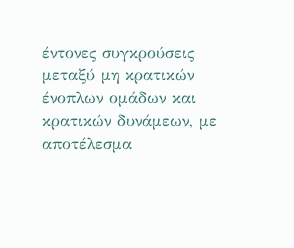έντονες συγκρούσεις μεταξύ μη κρατικών ένοπλων ομάδων και κρατικών δυνάμεων, με αποτέλεσμα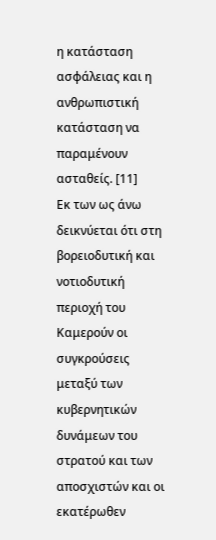η κατάσταση ασφάλειας και η ανθρωπιστική κατάσταση να παραμένουν ασταθείς. [11]
Εκ των ως άνω δεικνύεται ότι στη βορειοδυτική και νοτιοδυτική περιοχή του Καμερούν οι συγκρούσεις μεταξύ των κυβερνητικών δυνάμεων του στρατού και των αποσχιστών και οι εκατέρωθεν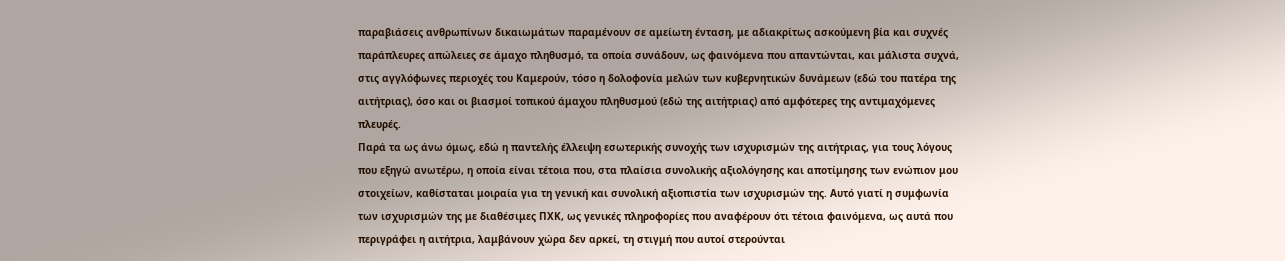παραβιάσεις ανθρωπίνων δικαιωμάτων παραμένουν σε αμείωτη ένταση, με αδιακρίτως ασκούμενη βία και συχνές παράπλευρες απώλειες σε άμαχο πληθυσμό, τα οποία συνάδουν, ως φαινόμενα που απαντώνται, και μάλιστα συχνά, στις αγγλόφωνες περιοχές του Καμερούν, τόσο η δολοφονία μελών των κυβερνητικών δυνάμεων (εδώ του πατέρα της αιτήτριας), όσο και οι βιασμοί τοπικού άμαχου πληθυσμού (εδώ της αιτήτριας) από αμφότερες της αντιμαχόμενες πλευρές.
Παρά τα ως άνω όμως, εδώ η παντελής έλλειψη εσωτερικής συνοχής των ισχυρισμών της αιτήτριας, για τους λόγους που εξηγώ ανωτέρω, η οποία είναι τέτοια που, στα πλαίσια συνολικής αξιολόγησης και αποτίμησης των ενώπιον μου στοιχείων, καθίσταται μοιραία για τη γενική και συνολική αξιοπιστία των ισχυρισμών της. Αυτό γιατί η συμφωνία των ισχυρισμών της με διαθέσιμες ΠΧΚ, ως γενικές πληροφορίες που αναφέρουν ότι τέτοια φαινόμενα, ως αυτά που περιγράφει η αιτήτρια, λαμβάνουν χώρα δεν αρκεί, τη στιγμή που αυτοί στερούνται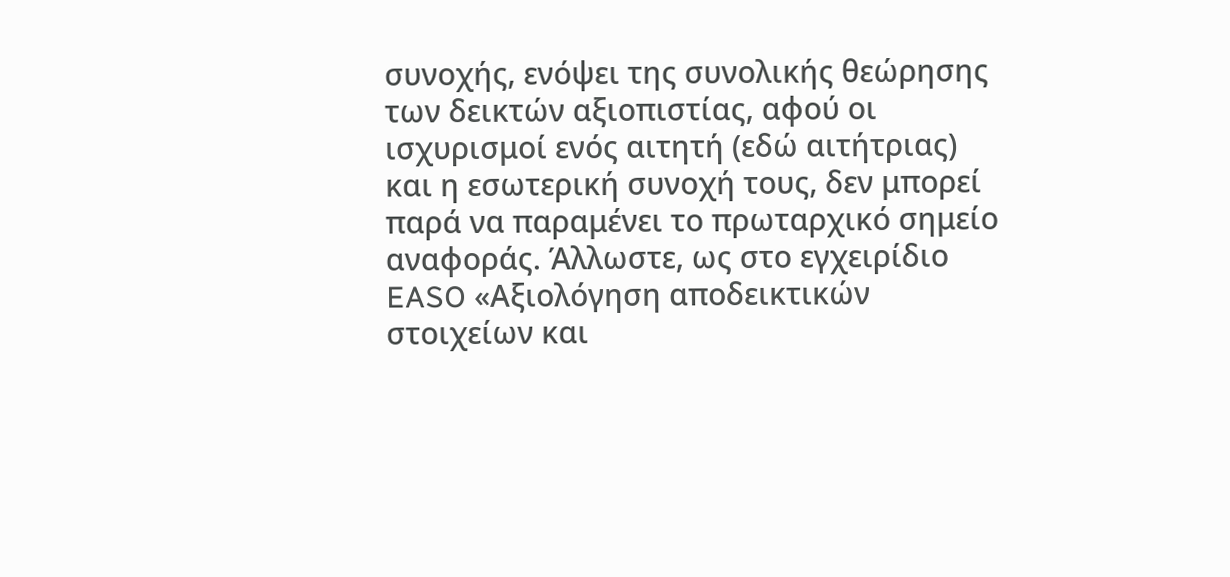συνοχής, ενόψει της συνολικής θεώρησης των δεικτών αξιοπιστίας, αφού οι ισχυρισμοί ενός αιτητή (εδώ αιτήτριας) και η εσωτερική συνοχή τους, δεν μπορεί παρά να παραμένει το πρωταρχικό σημείο αναφοράς. Άλλωστε, ως στο εγχειρίδιο EASO «Αξιολόγηση αποδεικτικών στοιχείων και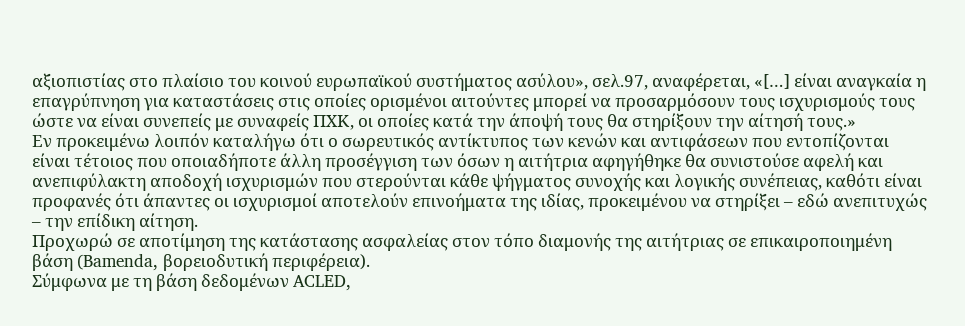αξιοπιστίας στο πλαίσιο του κοινού ευρωπαϊκού συστήματος ασύλου», σελ.97, αναφέρεται, «[…] είναι αναγκαία η επαγρύπνηση για καταστάσεις στις οποίες ορισμένοι αιτούντες μπορεί να προσαρμόσουν τους ισχυρισμούς τους ώστε να είναι συνεπείς με συναφείς ΠΧΚ, οι οποίες κατά την άποψή τους θα στηρίξουν την αίτησή τους.»
Εν προκειμένω λοιπόν καταλήγω ότι ο σωρευτικός αντίκτυπος των κενών και αντιφάσεων που εντοπίζονται είναι τέτοιος που οποιαδήποτε άλλη προσέγγιση των όσων η αιτήτρια αφηγήθηκε θα συνιστούσε αφελή και ανεπιφύλακτη αποδοχή ισχυρισμών που στερούνται κάθε ψήγματος συνοχής και λογικής συνέπειας, καθότι είναι προφανές ότι άπαντες οι ισχυρισμοί αποτελούν επινοήματα της ιδίας, προκειμένου να στηρίξει – εδώ ανεπιτυχώς – την επίδικη αίτηση.
Προχωρώ σε αποτίμηση της κατάστασης ασφαλείας στον τόπο διαμονής της αιτήτριας σε επικαιροποιημένη βάση (Bamenda, βορειοδυτική περιφέρεια).
Σύμφωνα με τη βάση δεδομένων ACLED,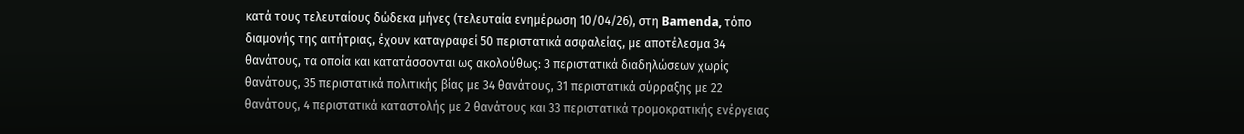κατά τους τελευταίους δώδεκα μήνες (τελευταία ενημέρωση 10/04/26), στη Bamenda, τόπο διαμονής της αιτήτριας, έχουν καταγραφεί 50 περιστατικά ασφαλείας, με αποτέλεσμα 34 θανάτους, τα οποία και κατατάσσονται ως ακολούθως: 3 περιστατικά διαδηλώσεων χωρίς θανάτους, 35 περιστατικά πολιτικής βίας με 34 θανάτους, 31 περιστατικά σύρραξης με 22 θανάτους, 4 περιστατικά καταστολής με 2 θανάτους και 33 περιστατικά τρομοκρατικής ενέργειας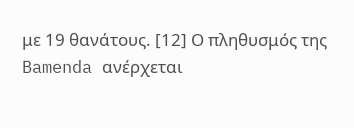με 19 θανάτους. [12] Ο πληθυσμός της Bamenda ανέρχεται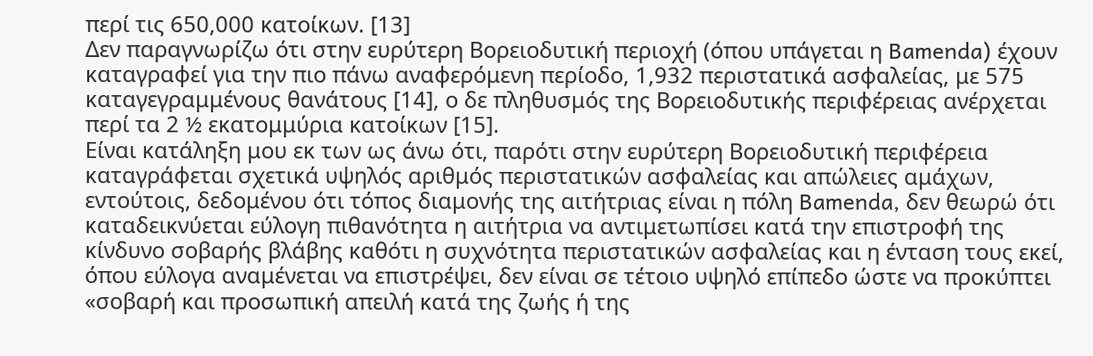περί τις 650,000 κατοίκων. [13]
Δεν παραγνωρίζω ότι στην ευρύτερη Βορειοδυτική περιοχή (όπου υπάγεται η Bamenda) έχουν καταγραφεί για την πιο πάνω αναφερόμενη περίοδο, 1,932 περιστατικά ασφαλείας, με 575 καταγεγραμμένους θανάτους [14], ο δε πληθυσμός της Βορειοδυτικής περιφέρειας ανέρχεται περί τα 2 ½ εκατομμύρια κατοίκων [15].
Είναι κατάληξη μου εκ των ως άνω ότι, παρότι στην ευρύτερη Βορειοδυτική περιφέρεια καταγράφεται σχετικά υψηλός αριθμός περιστατικών ασφαλείας και απώλειες αμάχων, εντούτοις, δεδομένου ότι τόπος διαμονής της αιτήτριας είναι η πόλη Bamenda, δεν θεωρώ ότι καταδεικνύεται εύλογη πιθανότητα η αιτήτρια να αντιμετωπίσει κατά την επιστροφή της κίνδυνο σοβαρής βλάβης καθότι η συχνότητα περιστατικών ασφαλείας και η ένταση τους εκεί, όπου εύλογα αναμένεται να επιστρέψει, δεν είναι σε τέτοιο υψηλό επίπεδο ώστε να προκύπτει «σοβαρή και προσωπική απειλή κατά της ζωής ή της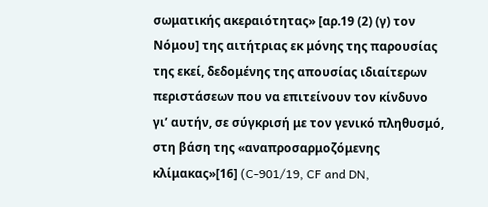σωματικής ακεραιότητας» [αρ.19 (2) (γ) τον Νόμου] της αιτήτριας εκ μόνης της παρουσίας της εκεί, δεδομένης της απουσίας ιδιαίτερων περιστάσεων που να επιτείνουν τον κίνδυνο γι’ αυτήν, σε σύγκρισή με τον γενικό πληθυσμό, στη βάση της «αναπροσαρμοζόμενης κλίμακας»[16] (C-901/19, CF and DN,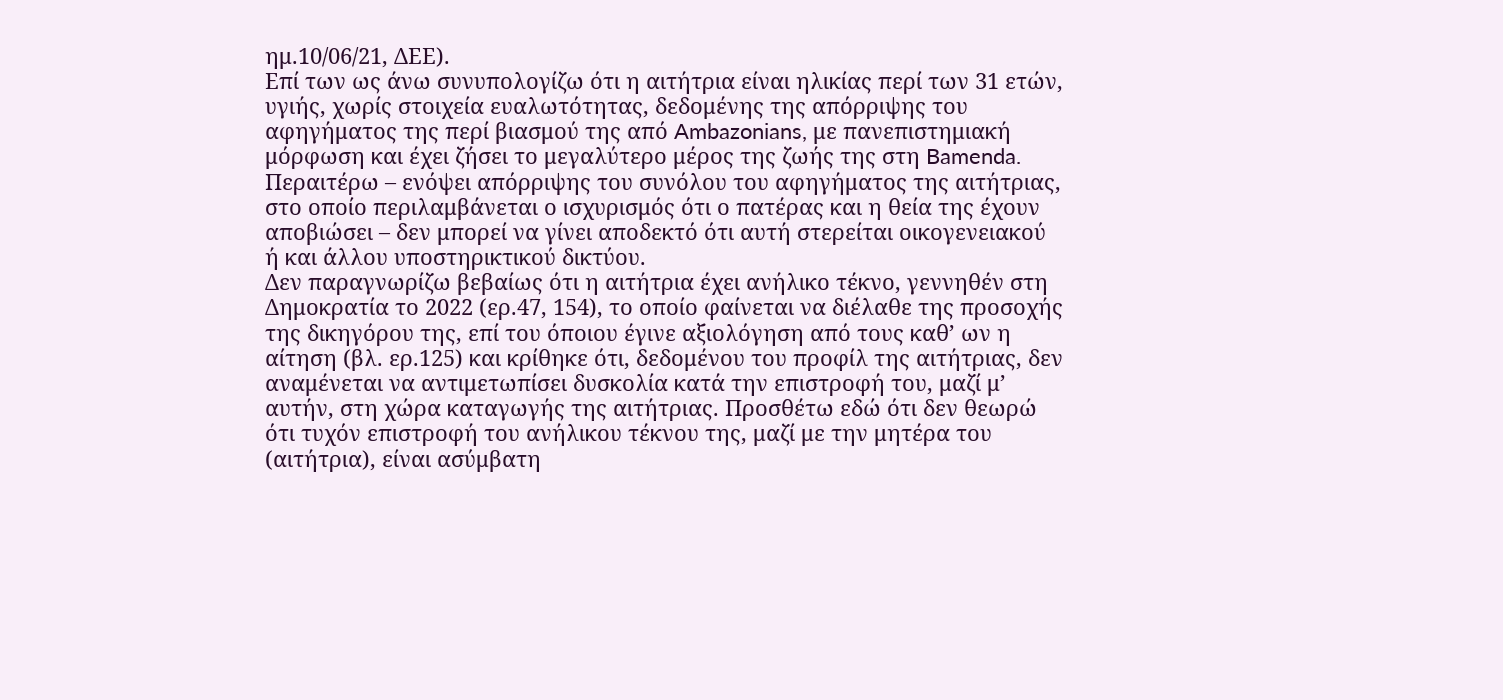ημ.10/06/21, ΔΕΕ).
Επί των ως άνω συνυπολογίζω ότι η αιτήτρια είναι ηλικίας περί των 31 ετών, υγιής, χωρίς στοιχεία ευαλωτότητας, δεδομένης της απόρριψης του αφηγήματος της περί βιασμού της από Ambazonians, με πανεπιστημιακή μόρφωση και έχει ζήσει το μεγαλύτερο μέρος της ζωής της στη Bamenda. Περαιτέρω – ενόψει απόρριψης του συνόλου του αφηγήματος της αιτήτριας, στο οποίο περιλαμβάνεται ο ισχυρισμός ότι ο πατέρας και η θεία της έχουν αποβιώσει – δεν μπορεί να γίνει αποδεκτό ότι αυτή στερείται οικογενειακού ή και άλλου υποστηρικτικού δικτύου.
Δεν παραγνωρίζω βεβαίως ότι η αιτήτρια έχει ανήλικο τέκνο, γεννηθέν στη Δημοκρατία το 2022 (ερ.47, 154), το οποίο φαίνεται να διέλαθε της προσοχής της δικηγόρου της, επί του όποιου έγινε αξιολόγηση από τους καθ’ ων η αίτηση (βλ. ερ.125) και κρίθηκε ότι, δεδομένου του προφίλ της αιτήτριας, δεν αναμένεται να αντιμετωπίσει δυσκολία κατά την επιστροφή του, μαζί μ’ αυτήν, στη χώρα καταγωγής της αιτήτριας. Προσθέτω εδώ ότι δεν θεωρώ ότι τυχόν επιστροφή του ανήλικου τέκνου της, μαζί με την μητέρα του (αιτήτρια), είναι ασύμβατη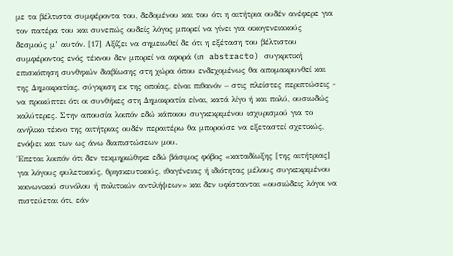με τα βέλτιστα συμφέροντα του, δεδομένου και του ότι η αιτήτρια ουδέν ανέφερε για τον πατέρα του και συνεπώς ουδείς λόγος μπορεί να γίνει για οικογενειακούς δεσμούς μ’ αυτόν. [17] Αξίζει να σημειωθεί δε ότι η εξέταση του βέλτιστου συμφέροντος ενός τέκνου δεν μπορεί να αφορά (ιn abstracto) συγκριτική επισκόπηση συνθηκών διαβίωσης στη χώρα όπου ενδεχομένως θα απομακρυνθεί και της Δημοκρατίας, σύγκριση εκ της οποίας, είναι πιθανόν – στις πλείστες περιπτώσεις - να προκύπτει ότι οι συνθήκες στη Δημοκρατία είναι, κατά λίγο ή και πολύ, ουσιωδώς καλύτερες. Στην απουσία λοιπόν εδώ κάποιου συγκεκριμένου ισχυρισμού για το ανήλικο τέκνο της αιτήτριας ουδέν περαιτέρω θα μπορούσε να εξεταστεί σχετικώς, ενόψει και των ως άνω διαπιστώσεων μου.
Έπεται λοιπόν ότι δεν τεκμηριώθηκε εδώ βάσιμος φόβος «καταδίωξης [της αιτήτριας] για λόγους φυλετικούς, θρησκευτικούς, ιθαγένειας ή ιδιότητας μέλους συγκεκριμένου κοινωνικού συνόλου ή πολιτικών αντιλήψεων» και δεν υφίστανται «ουσιώδεις λόγοι να πιστεύεται ότι, εάν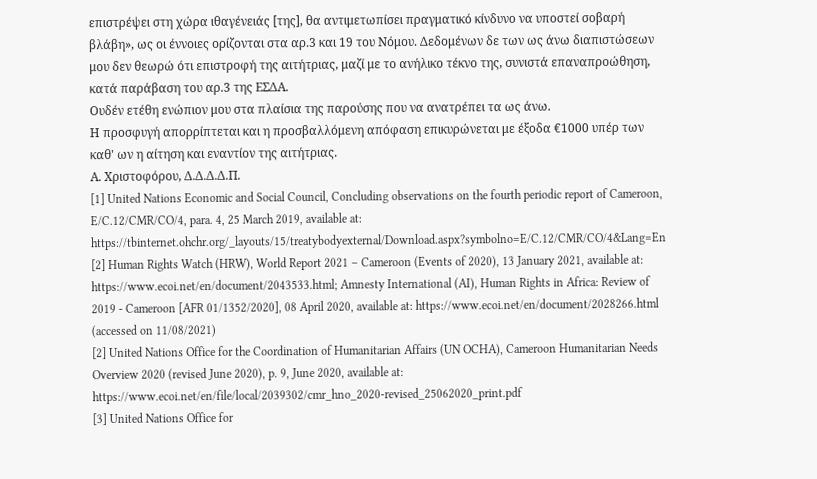επιστρέψει στη χώρα ιθαγένειάς [της], θα αντιμετωπίσει πραγματικό κίνδυνο να υποστεί σοβαρή βλάβη», ως οι έννοιες ορίζονται στα αρ.3 και 19 του Νόμου. Δεδομένων δε των ως άνω διαπιστώσεων μου δεν θεωρώ ότι επιστροφή της αιτήτριας, μαζί με το ανήλικο τέκνο της, συνιστά επαναπροώθηση, κατά παράβαση του αρ.3 της ΕΣΔΑ.
Ουδέν ετέθη ενώπιον μου στα πλαίσια της παρούσης που να ανατρέπει τα ως άνω.
Η προσφυγή απορρίπτεται και η προσβαλλόμενη απόφαση επικυρώνεται με έξοδα €1000 υπέρ των καθ' ων η αίτηση και εναντίον της αιτήτριας.
Α. Χριστοφόρου, Δ.Δ.Δ.Δ.Π.
[1] United Nations Economic and Social Council, Concluding observations on the fourth periodic report of Cameroon, E/C.12/CMR/CO/4, para. 4, 25 March 2019, available at: https://tbinternet.ohchr.org/_layouts/15/treatybodyexternal/Download.aspx?symbolno=E/C.12/CMR/CO/4&Lang=En
[2] Human Rights Watch (HRW), World Report 2021 – Cameroon (Events of 2020), 13 January 2021, available at: https://www.ecoi.net/en/document/2043533.html; Amnesty International (AI), Human Rights in Africa: Review of 2019 - Cameroon [AFR 01/1352/2020], 08 April 2020, available at: https://www.ecoi.net/en/document/2028266.html (accessed on 11/08/2021)
[2] United Nations Office for the Coordination of Humanitarian Affairs (UN OCHA), Cameroon Humanitarian Needs Overview 2020 (revised June 2020), p. 9, June 2020, available at: https://www.ecoi.net/en/file/local/2039302/cmr_hno_2020-revised_25062020_print.pdf
[3] United Nations Office for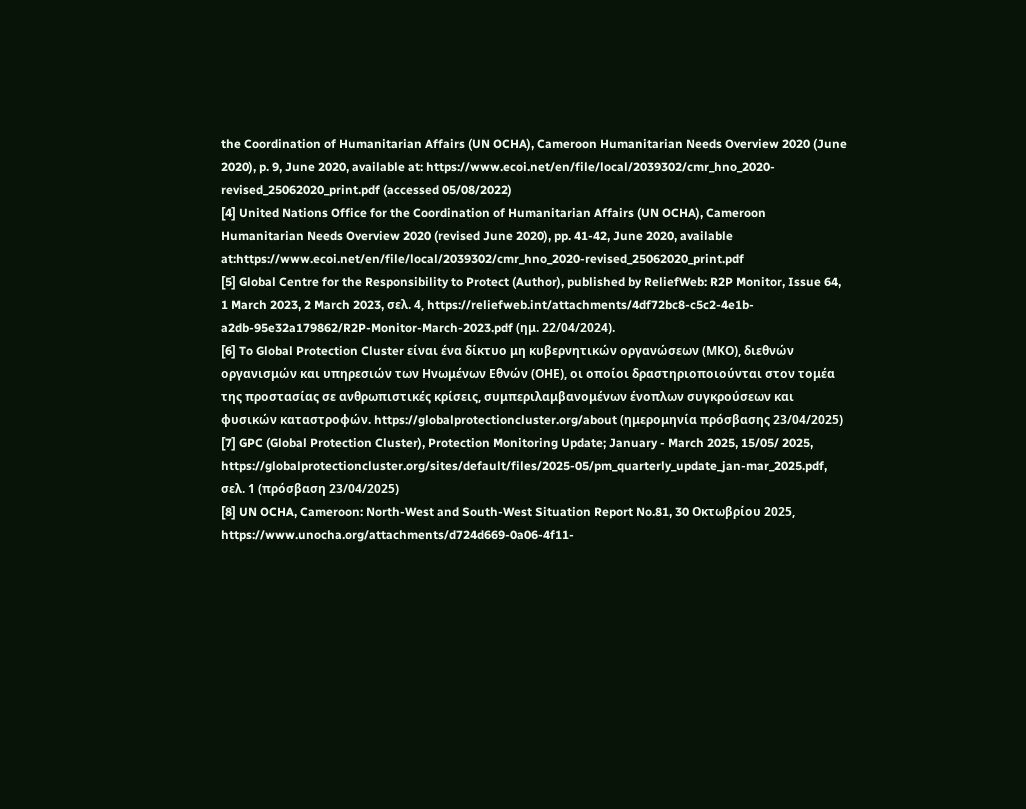the Coordination of Humanitarian Affairs (UN OCHA), Cameroon Humanitarian Needs Overview 2020 (June 2020), p. 9, June 2020, available at: https://www.ecoi.net/en/file/local/2039302/cmr_hno_2020-revised_25062020_print.pdf (accessed 05/08/2022)
[4] United Nations Office for the Coordination of Humanitarian Affairs (UN OCHA), Cameroon Humanitarian Needs Overview 2020 (revised June 2020), pp. 41-42, June 2020, available at:https://www.ecoi.net/en/file/local/2039302/cmr_hno_2020-revised_25062020_print.pdf
[5] Global Centre for the Responsibility to Protect (Author), published by ReliefWeb: R2P Monitor, Issue 64, 1 March 2023, 2 March 2023, σελ. 4, https://reliefweb.int/attachments/4df72bc8-c5c2-4e1b-a2db-95e32a179862/R2P-Monitor-March-2023.pdf (ημ. 22/04/2024).
[6] To Global Protection Cluster είναι ένα δίκτυο μη κυβερνητικών οργανώσεων (ΜΚΟ), διεθνών οργανισμών και υπηρεσιών των Ηνωμένων Εθνών (ΟΗΕ), οι οποίοι δραστηριοποιούνται στον τομέα της προστασίας σε ανθρωπιστικές κρίσεις, συμπεριλαμβανομένων ένοπλων συγκρούσεων και φυσικών καταστροφών. https://globalprotectioncluster.org/about (ημερομηνία πρόσβασης 23/04/2025)
[7] GPC (Global Protection Cluster), Protection Monitoring Update; January - March 2025, 15/05/ 2025, https://globalprotectioncluster.org/sites/default/files/2025-05/pm_quarterly_update_jan-mar_2025.pdf, σελ. 1 (πρόσβαση 23/04/2025)
[8] UN OCHA, Cameroon: North-West and South-West Situation Report No.81, 30 Οκτωβρίου 2025, https://www.unocha.org/attachments/d724d669-0a06-4f11-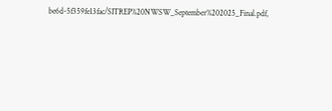be6d-5f359fe13fac/SITREP%20NWSW_September%202025_Final.pdf,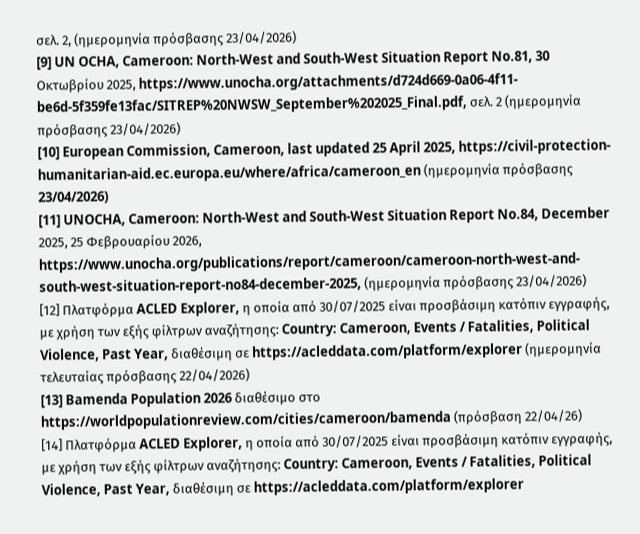σελ. 2, (ημερομηνία πρόσβασης 23/04/2026)
[9] UN OCHA, Cameroon: North-West and South-West Situation Report No.81, 30 Οκτωβρίου 2025, https://www.unocha.org/attachments/d724d669-0a06-4f11-be6d-5f359fe13fac/SITREP%20NWSW_September%202025_Final.pdf, σελ. 2 (ημερομηνία πρόσβασης 23/04/2026)
[10] European Commission, Cameroon, last updated 25 April 2025, https://civil-protection-humanitarian-aid.ec.europa.eu/where/africa/cameroon_en (ημερομηνία πρόσβασης 23/04/2026)
[11] UNOCHA, Cameroon: North-West and South-West Situation Report No.84, December 2025, 25 Φεβρουαρίου 2026, https://www.unocha.org/publications/report/cameroon/cameroon-north-west-and-south-west-situation-report-no84-december-2025, (ημερομηνία πρόσβασης 23/04/2026)
[12] Πλατφόρμα ACLED Explorer, η οποία από 30/07/2025 είναι προσβάσιμη κατόπιν εγγραφής, με χρήση των εξής φίλτρων αναζήτησης: Country: Cameroon, Events / Fatalities, Political Violence, Past Year, διαθέσιμη σε https://acleddata.com/platform/explorer (ημερομηνία τελευταίας πρόσβασης 22/04/2026)
[13] Bamenda Population 2026 διαθέσιμο στο https://worldpopulationreview.com/cities/cameroon/bamenda (πρόσβαση 22/04/26)
[14] Πλατφόρμα ACLED Explorer, η οποία από 30/07/2025 είναι προσβάσιμη κατόπιν εγγραφής, με χρήση των εξής φίλτρων αναζήτησης: Country: Cameroon, Events / Fatalities, Political Violence, Past Year, διαθέσιμη σε https://acleddata.com/platform/explorer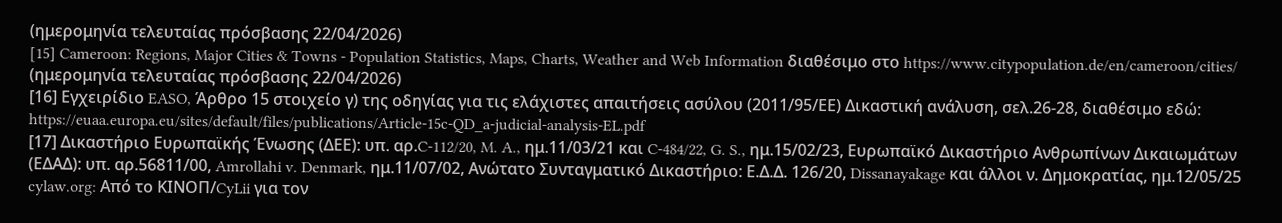(ημερομηνία τελευταίας πρόσβασης 22/04/2026)
[15] Cameroon: Regions, Major Cities & Towns - Population Statistics, Maps, Charts, Weather and Web Information διαθέσιμο στο https://www.citypopulation.de/en/cameroon/cities/ (ημερομηνία τελευταίας πρόσβασης 22/04/2026)
[16] Εγχειρίδιο EASO, Άρθρο 15 στοιχείο γ) της οδηγίας για τις ελάχιστες απαιτήσεις ασύλου (2011/95/ΕΕ) Δικαστική ανάλυση, σελ.26-28, διαθέσιμο εδώ: https://euaa.europa.eu/sites/default/files/publications/Article-15c-QD_a-judicial-analysis-EL.pdf
[17] Δικαστήριο Ευρωπαϊκής Ένωσης (ΔΕΕ): υπ. αρ.C-112/20, M. A., ημ.11/03/21 και C‑484/22, G. S., ημ.15/02/23, Ευρωπαϊκό Δικαστήριο Ανθρωπίνων Δικαιωμάτων (ΕΔΑΔ): υπ. αρ.56811/00, Amrollahi v. Denmark, ημ.11/07/02, Ανώτατο Συνταγματικό Δικαστήριο: Ε.Δ.Δ. 126/20, Dissanayakage και άλλοι ν. Δημοκρατίας, ημ.12/05/25
cylaw.org: Από το ΚΙΝOΠ/CyLii για τον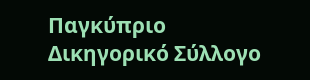Παγκύπριο Δικηγορικό Σύλλογο